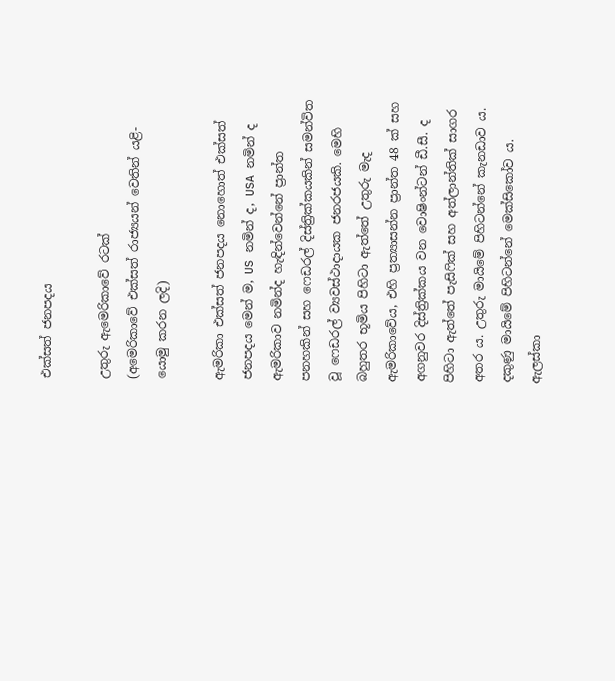එක්සත් ජනපදය

උතුරු ඇමෙරිකාවේ රටක්
(අමෙරිකා‍වේ එක්සත් රාජ්‍යයන් වෙතින් යළි-යොමු කරන ලදි)

ඇමරිකා එක්සත් ජනපදය නොහොත් එක්සත් ජනපදය මෙන් ම, US නමින් ද, USA නමින් ද ඇමරිකාව නමින්ද හැඳින්වෙන්නේ ප්‍රාන්ත පනහකින් සහ ෆෙඩරල් දිස්ත්‍රික්කයකින් සමන්විත වූ ෆෙඩරල් ව්‍යවස්ථාදායක ජනරජයකි. මෙහි බහුතර භූමිය පිහිටා ඇත්තේ උතුරු මැද ඇමරිකාවේය, එහි ප්‍රත්‍යාසන්න ප්‍රාන්ත 48 ක් සහ අගනුවර දිස්ත්‍රික්කය වන වොෂිංන්ටන් ඩී.සී. ද පිහිටා ඇත්තේ පැසිෆික් සහ අත්ලාන්තික් සාගර අතර ය. උතුරු මායිමේ පිහිටන්නේ කැනඩාව ය. දකුණු මායිමේ පිහිටන්නේ මෙක්සිකෝව ය. ඇලස්කා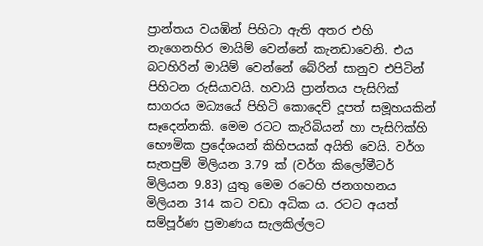ප්‍රාන්තය වයඹින් පිහිටා ඇති අතර එහි නැගෙනහිර මායිම් වෙන්නේ කැනඩාවෙනි. එය බටහිරින් මායිම් වෙන්නේ බේරින් සානුව එපිටින් පිහිටන රුසියාවයි. හවායි ප්‍රාන්තය පැසිෆික් සාගරය මධ්‍යයේ පිහිටි ‍කොදෙව් දූපත් සමූහයකින් සෑදෙන්නකි. මෙම රටට කැරිබියන් හා පැසිෆික්හි භෞමික ප්‍රදේශයන් කිහිපයක් අයිති වෙයි. වර්ග සැතපුම් මිලියන 3.79 ක් (වර්ග කිලෝමීටර් මිලියන 9.83) යුතු මෙම රටෙහි ජනගහනය මිලියන 314 කට වඩා අධික ය. රටට අයත් සම්පූර්ණ ප්‍රමාණය සැලකිල්ලට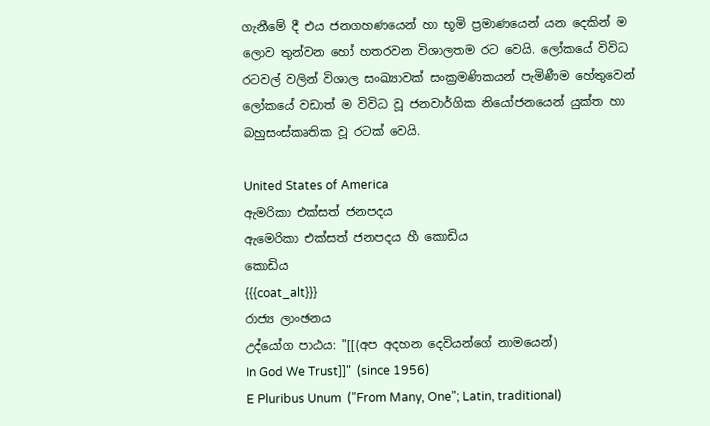ගැනීමේ දී එය ජනගහණයෙන් හා භූමි ප්‍රමාණයෙන් යන දෙකින් ම ලොව තුන්වන හෝ හතරවන විශාලතම රට වෙයි. ලෝකයේ විවිධ රටවල් වලින් විශාල සංඛ්‍යාවක් සංක්‍රමණිකයන් පැමිණීම හේතුවෙන් ලෝකයේ වඩාත් ම විවිධ වූ ජනවාර්ගික නියෝජනයෙන් යුක්ත හා බහුසංස්කෘතික වූ රටක් වෙයි.

United States of America
ඇමරිකා එක්සත් ජනපදය
ඇමෙරිකා එක්සත් ජනපදය හී කොඩිය
කොඩිය
{{{coat_alt}}}
රාජ්‍ය ලාංඡනය
උද්යෝග පාඨය: "[[(අප අදහන දෙවියන්ගේ නාමයෙන්)
In God We Trust]]"  (since 1956)
E Pluribus Unum  ("From Many, One"; Latin, traditional)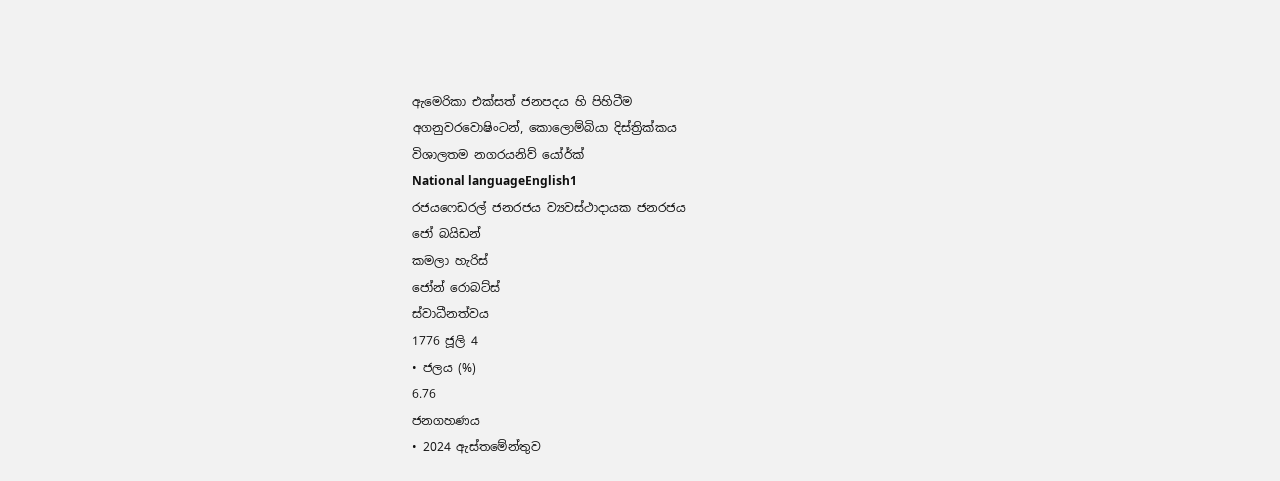ඇමෙරිකා එක්සත් ජනපදය හි පිහිටීම
අගනුවරවොෂිංටන්, කොලොම්බියා දිස්ත්‍රික්කය
විශාලතම නගරයනිව් යෝර්ක්
National languageEnglish1
රජයෆෙඩරල් ජනරජය ව්‍යවස්ථාදායක ජනරජය
ජෝ බයිඩන්
කමලා හැරිස්
ජෝන් රොබට්ස්
ස්වාධීනත්වය
1776 ජූලි 4
• ජලය (%)
6.76
ජනගහණය
• 2024 ඇස්තමේන්තුව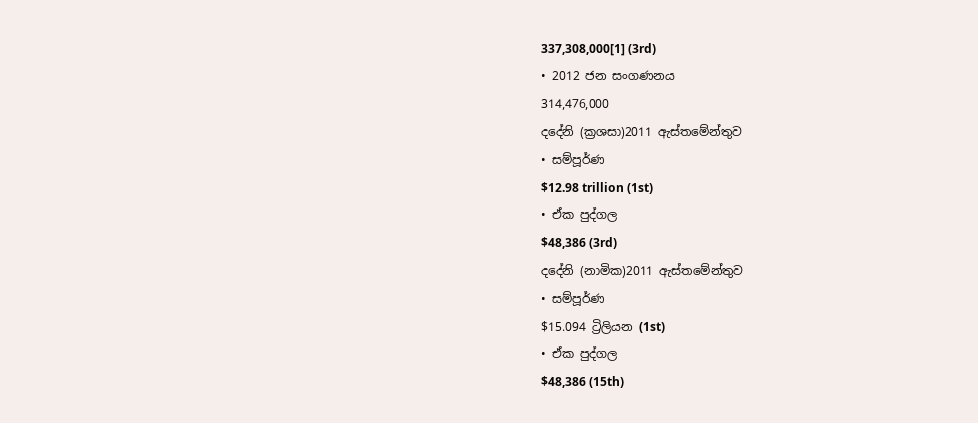337,308,000[1] (3rd)
• 2012 ජන සංගණනය
314,476,000
දදේනි (ක්‍රශසා)2011 ඇස්තමේන්තුව
• සම්පූර්ණ
$12.98 trillion (1st)
• ඒක පුද්ගල
$48,386 (3rd)
දදේනි (නාමික)2011 ඇස්තමේන්තුව
• සම්පූර්ණ
$15.094 ට්‍රිලියන (1st)
• ඒක පුද්ගල
$48,386 (15th)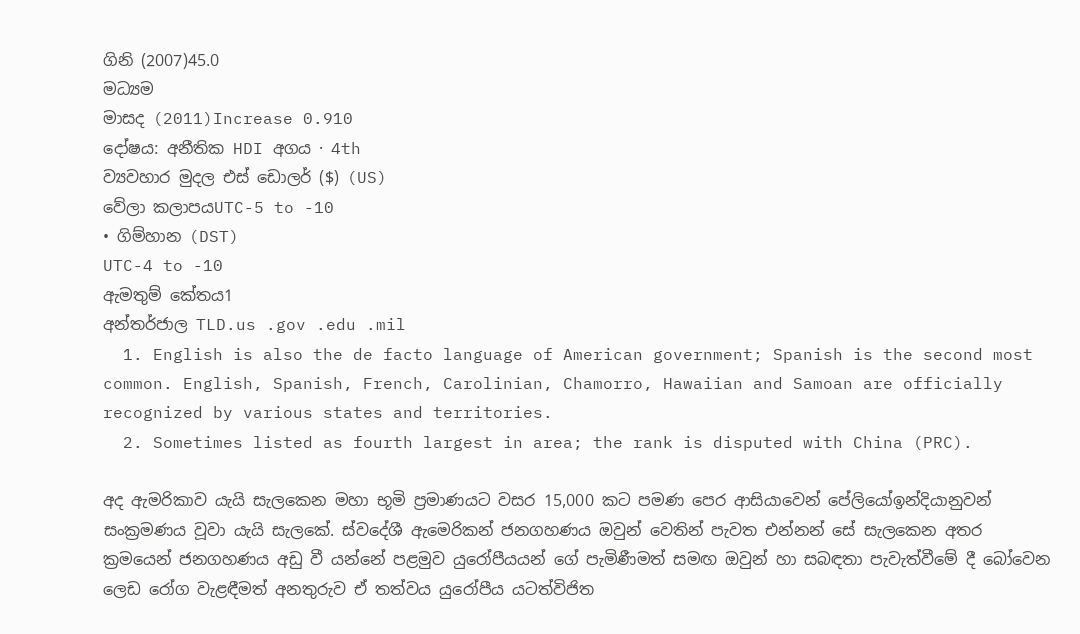ගිනි (2007)45.0
මධ්‍යම
මාසද (2011)Increase 0.910
දෝෂය: අනීතික HDI අගය · 4th
ව්‍යවහාර මුදල එස් ඩොලර් ($) (US)
වේලා කලාපයUTC-5 to -10
• ගිම්හාන (DST)
UTC-4 to -10
ඇමතුම් කේතය1
අන්තර්ජාල TLD.us .gov .edu .mil
  1. English is also the de facto language of American government; Spanish is the second most common. English, Spanish, French, Carolinian, Chamorro, Hawaiian and Samoan are officially recognized by various states and territories.
  2. Sometimes listed as fourth largest in area; the rank is disputed with China (PRC).

අද ඇමරිකාව යැයි සැලකෙන මහා භූමි ප්‍රමාණයට වසර 15,000 කට පමණ පෙර ආසියාවෙන් පේලියෝඉන්දියානුවන් සංක්‍රමණය වූවා යැයි සැලකේ. ස්වදේශී ඇමෙරිකන් ජනගහණය ඔවුන් වෙතින් පැවත එන්නන් සේ සැලකෙන අතර ක්‍රමයෙන් ජනගහණය අඩු වී යන්නේ පළමුව යුරෝපීයයන් ගේ පැමිණීමත් සමඟ ඔවුන් හා සබඳතා පැවැත්වීමේ දී බෝවෙන ලෙඩ රෝග වැළඳීමත් අනතුරුව ඒ තත්වය යුරෝපීය යටත්විජිත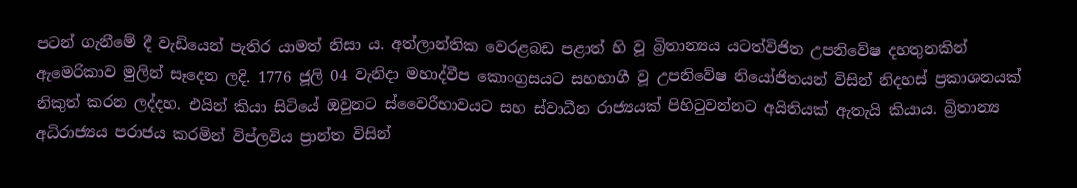පටන් ගැනීමේ දී වැඩියෙන් පැතිර යාමත් නිසා ය. අත්ලාන්තික වෙරළබඩ පළාත් හි වූ බ්‍රිතාන්‍යය යටත්විජිත උපනිවේෂ දහතුනකින් ඇමෙරිකාව මුලින් සෑදෙන ලදි. 1776 ජූලි 04 වැනිදා මහාද්වීප කොංග්‍රසයට සහභාගී වූ උපනිවේෂ නියෝජිතයන් විසින් නිදහස් ප්‍රකාශනයක් නිකුත් කරන ලද්දහ. එයින් කියා සිටියේ ඔවුනට ස්වෛරීභාවයට සහ ස්වාධීන රාජ්‍යයක් පිහිටුවන්නට අයිතියක් ඇතැයි කියාය. බ්‍රිතාන්‍ය අධිරාජ්‍යය පරාජය කරමින් විප්ලවිය ප්‍රාන්ත විසින්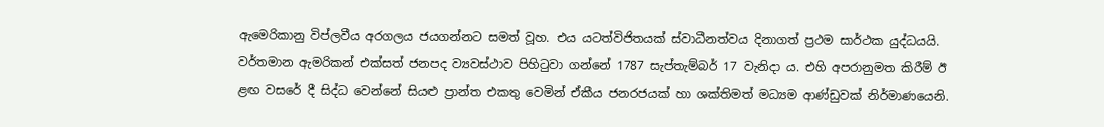ඇමෙරිකානු විප්ලවීය අරගලය ජයගන්නට සමත් වූහ. එය යටත්විජිතයක් ස්වාධීනත්වය දිනාගත් ප්‍රථම සාර්ථක යුද්ධයයි. වර්තමාන ඇමරිකන් එක්සත් ජනපද ව්‍යවස්ථාව පිහිටුවා ගන්නේ 1787 සැප්තැම්බර් 17 වැනිදා ය. එහි අපරානුමත කිරීම් ඊ ළඟ වසරේ දී සිද්ධ වෙන්නේ සියළු ප්‍රාන්ත එකතු වෙමින් ඒකීය ජනරජයක් හා ශක්තිමත් මධ්‍යම ආණ්ඩුවක් නිර්මාණයෙනි.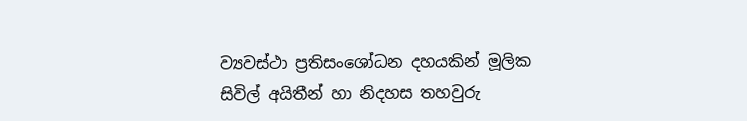ව්‍යවස්ථා ප්‍රතිසංශෝධන දහයකින් මූලික සිවිල් අයිතීන් හා නිදහස තහවුරු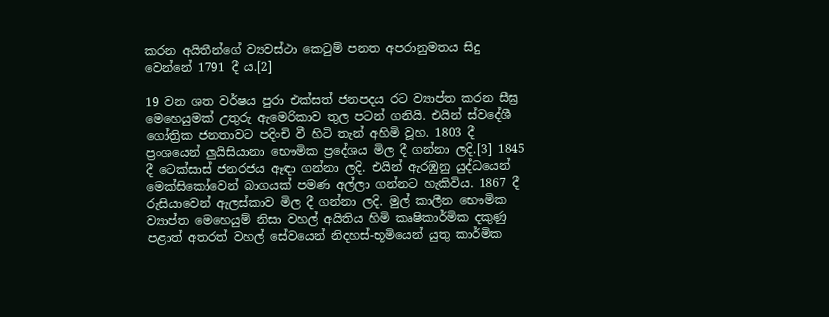කරන අයිතීන්ගේ ව්‍යවස්ථා කෙටුම් පනත අපරානුමතය සිදු වෙන්නේ 1791 දී ය.[2]

19 වන ශත වර්ෂය පුරා එක්සත් ජනපදය රට ව්‍යාප්ත කරන සීඝ්‍ර මෙහෙයුමක් උතුරු ඇමෙරිකාව තුල පටන් ගනියි. එයින් ස්වදේශී ගෝත්‍රික ජනතාවට පදිංචි වී හිටි තැන් අහිමි වූහ. 1803 දී ප්‍රංශයෙන් ලුයිසියානා භෞමික ප්‍රදේශය මිල දී ගන්නා ලදි.[3] 1845 දී ටෙක්සාස් ජනරජය ඈඳා ගන්නා ලදි. එයින් ඇරඹුනු යුද්ධයෙන් මෙක්සිකෝවෙන් බාගයක් පමණ අල්ලා ගන්නට හැකිවිය. 1867 දී රුසියාවෙන් ඇලස්කාව මිල දී ගන්නා ලදි. මුල් කාලීන භෞමික ව්‍යාප්ත මෙහෙයුම් නිසා වහල් අයිතිය හිමි කෘෂිකාර්මික දකුණු පළාත් අතරත් වහල් සේවයෙන් නිදහස්-භූමියෙන් යුතු කාර්මික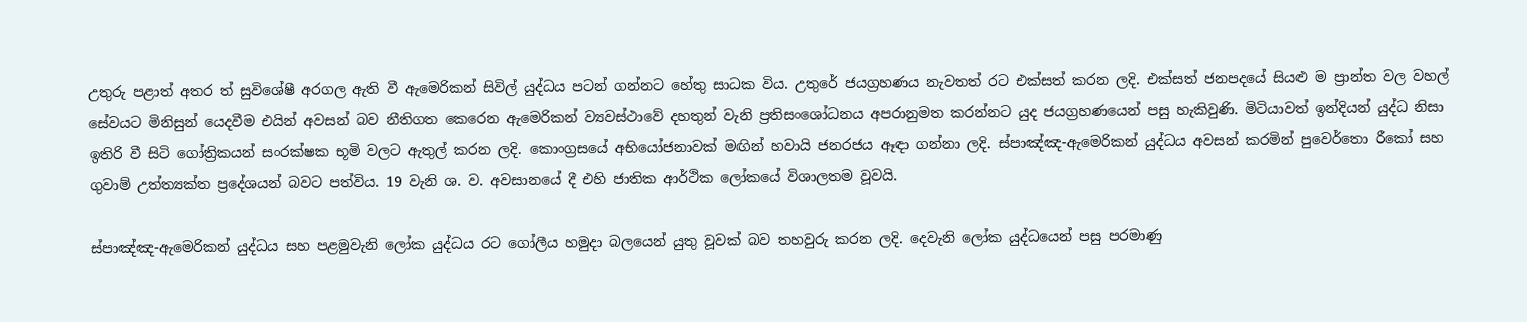උතුරු පළාත් අතර ත් සුවිශේෂී අරගල ඇති වී ඇමෙරිකන් සිවිල් යුද්ධය පටන් ගන්නට හේතු සාධක විය. උතුරේ ජයග්‍රහණය නැවතත් රට එක්සත් කරන ලදි. එක්සත් ජනපදයේ සියළු ම ප්‍රාන්ත වල වහල් සේවයට මිනිසුන් යෙදවීම එයින් අවසන් බව නීතිගත කෙරෙන ඇමෙරිකන් ව්‍යවස්ථාවේ දහතුන් වැනි ප්‍රතිසංශෝධනය අපරානුමත කරන්නට යුද ජයග්‍රහණයෙන් පසු හැකිවුණි. මිටියාවත් ඉන්දියන් යුද්ධ නිසා ඉතිරි වී සිටි ගෝත්‍රිකයන් සංරක්ෂක භූමි වලට ඇතුල් කරන ලදි. කොංග්‍රසයේ අභියෝජනාවක් මඟින් හවායි ජනරජය ඈඳා ගන්නා ලදි. ස්පාඤ්ඤ-ඇමෙරිකන් යුද්ධය අවසන් කරමින් පුවෙර්තො රීකෝ සහ ගුවාම් උත්ත්‍යක්ත ප්‍රදේශයන් බවට පත්විය. 19 වැනි ශ. ව. අවසානයේ දී එහි ජාතික ආර්ථික ලෝකයේ විශාලතම වූවයි.

ස්පාඤ්ඤ-ඇමෙරිකන් යුද්ධය සහ පළමුවැනි ලෝක යුද්ධය රට ගෝලීය හමුදා බලයෙන් යුතු වූවක් බව තහවුරු කරන ලදි. දෙවැනි ලෝක යුද්ධයෙන් පසු පරමාණු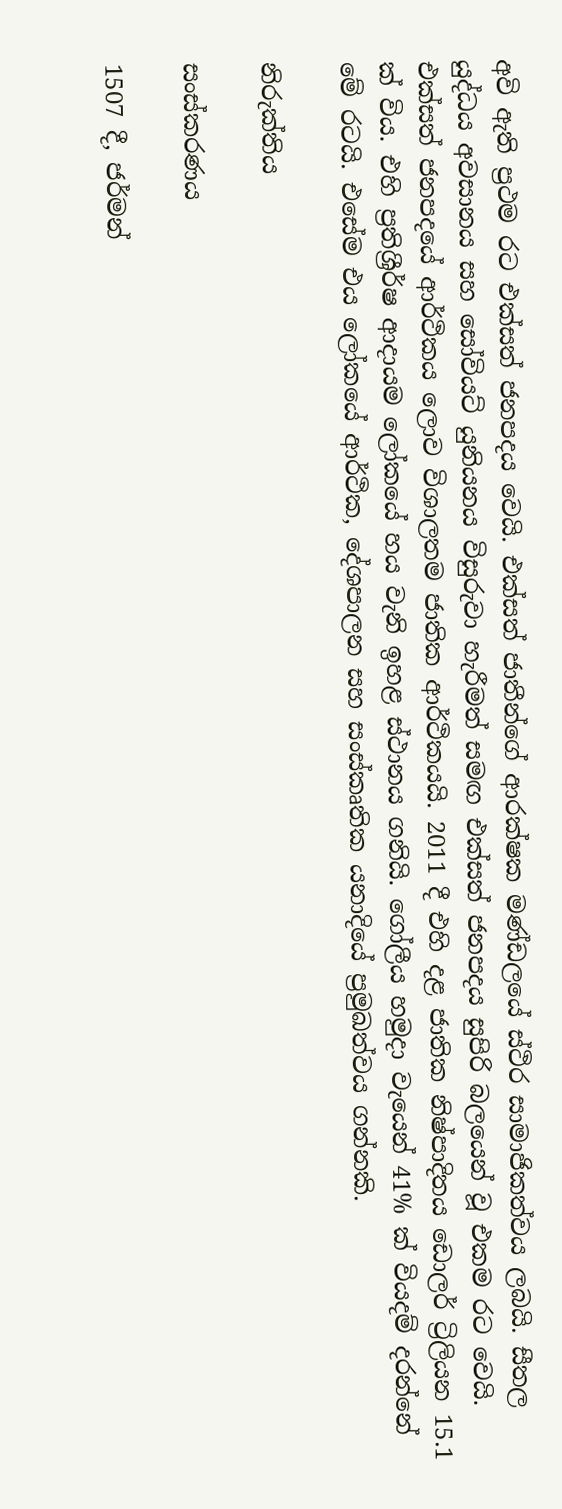අවි ඇති ප්‍රථම රට එක්සත් ජනපදය වෙයි. එක්සත් ජාතීන්ගේ ආරක්ෂක මණ්ඩලයේ ස්ථිර සාමාජිකත්වය ලබයි. සීතල යුද්ධය අවසානය සහ සෝවියට් යුනියනය විසුරුවා හැරීමත් සමඟ එක්සත් ජනපදය සුපිරි බලයෙන් වූ එකම රට වෙයි. එක්සත් ජනපදයේ ආර්ථිකය ලොව විශාලතම ජාතික ආර්ථිකයයි. 2011 දී එහි දළ ජාතික නිෂ්පාදිතය ඩොලර් ට්‍රිලියන 15.1 ක් විය. එහි ප්‍රතිශ්‍රීර්ෂ ආදායම ලෝකයේ හය වැනි ඉහළ ස්ථානය ගනියි. ගෝලීය හමුදා වැයෙන් 41% ක් වියදම් දරන්නේ මේ රටයි. එසේම එය ලෝකයේ ආර්ථික, දේශපාලන සහ සංස්කෘතික යනාදියේ ප්‍රමුඛත්වය ගන්නකි.

නිරුක්තිය

සංස්කරණය

1507 දී, ජර්මන්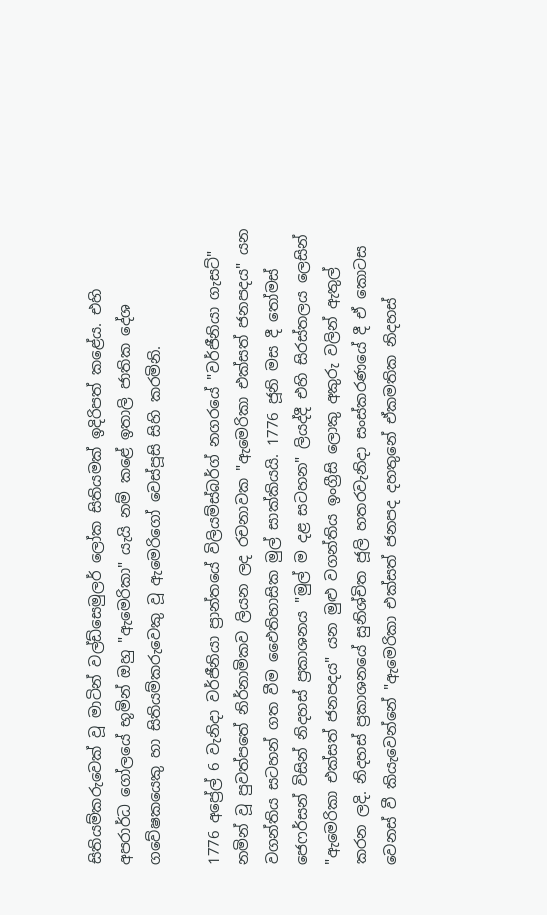සිතියම්කරුවෙක් වූ මාටින් වල්ඩ්සෙමුලර් ලෝක සිතියමක් ඉදිරිපත් කළේය. එහි අපරාර්ධ ගෝලයේ භූමින් ඔහු "ඇමෙරිකා" යැයි නම් කළේ ඉතාලි ජාතික දේශ ගවේෂකයෙකු හා සිතියම්කරුවෙකු වූ ඇමෙරිගෝ වෙස්පූසි සිහි කරමිනි.

1776 අප්‍රේල් 6 වැනිදා වර්ජීනියා ප්‍රාන්තයේ විලියම්ස්බර්ග් නගරයේ "වර්ජීනියා ගැසට්" නමින් වූ පුවත්පතේ නිර්නාමිකව ලියන ලද රචනාවක "ඇමෙරිකා එක්සත් ජනපදය" යන වගන්තිය සටහන් ගත වීම ඵෛතිහාසික මුල් සාක්කියයි. 1776 ජූනි මස දී තෝමස් ජෙෆර්සන් විසින් නිදහස් ප්‍රකාශනය "මුල් ම දළ සටහන" ලියද්දී එහි සිරස්තලය ලෙසින් "ඇමෙරිකා එක්සත් ජනපදය" යන මුළු වගන්තිය ඉංග්‍රීසි ලොකු අකුරු වලින් ඇතුල් කරන ලදි. නිදහස් ප්‍රකාශනයේ සුනිශ්චිත ජූලි හතරවැනිදා සංස්කරණයේ දී ඒ කොටස වෙනස් වී කියැවෙන්නේ "ඇමෙරිකා එක්සත් ජනපද දහතුනේ ඒකමතික නිදහස්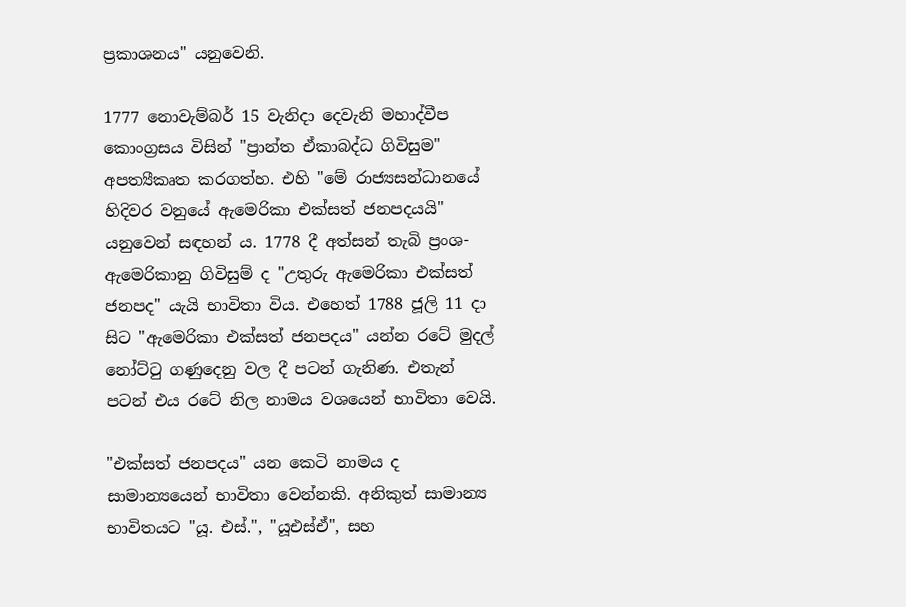ප්‍රකාශනය" යනුවෙනි.

1777 නොවැම්බර් 15 වැනිදා දෙවැනි මහාද්වීප කොංග්‍රසය විසින් "ප්‍රාන්ත ඒකාබද්ධ ගිවිසුම" අපත්‍යීකෘත කරගත්හ. එහි "මේ රාජ්‍යසන්ධානයේ හිදිවර වනුයේ ඇමෙරිකා එක්සත් ජනපදයයි" යනුවෙන් සඳහන් ය. 1778 දී අත්සන් තැබි ප්‍රංශ-ඇමෙරිකානු ගිවිසුම් ද "උතුරු ඇමෙරිකා එක්සත් ජනපද" යැයි භාවිතා විය. එහෙත් 1788 ජූලි 11 දා සිට "ඇමෙරිකා එක්සත් ජනපදය" යන්න රටේ මුදල් නෝට්ටු ගණුදෙනු වල දී පටන් ගැනිණ. එතැන් පටන් එය රටේ නිල නාමය වශයෙන් භාවිතා වෙයි.

"එක්සත් ජනපදය" යන කෙටි නාමය ද සාමාන්‍යයෙන් භාවිතා වෙන්නකි. අනිකුත් සාමාන්‍ය භාවිතයට "යූ. එස්.", "යූඑස්ඒ", සහ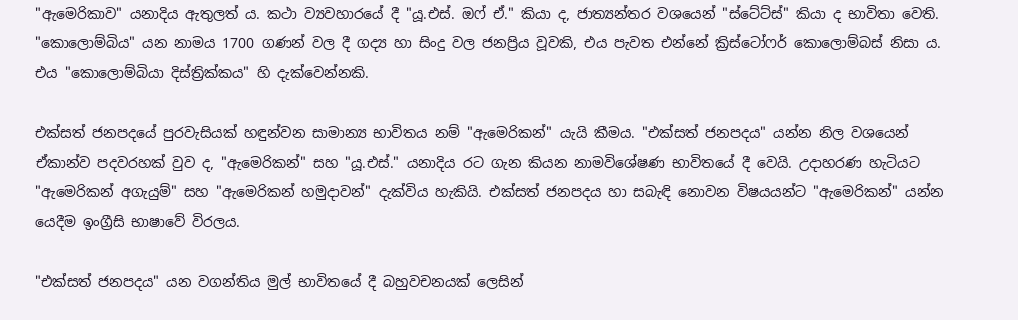"ඇමෙරිකාව" යනාදිය ඇතුලත් ය. කථා ව්‍යවහාරයේ දී "යූ.එස්. ඔෆ් ඒ." කියා ද, ජාත්‍යන්තර වශයෙන් "ස්ටේට්ස්" කියා ද භාවිතා වෙති. "කොලොම්බිය" යන නාමය 1700 ගණන් වල දී ගද්‍ය හා සිංදු වල ජනප්‍රිය වූවකි, එය පැවත එන්නේ ක්‍රිස්ටෝෆර් කොලොම්බස් නිසා ය. එය "කොලොම්බියා දිස්ත්‍රික්කය" හි දැක්වෙන්නකි.

එක්සත් ජනපදයේ පුරවැසියක් හඳුන්වන සාමාන්‍ය භාවිතය නම් "ඇමෙරිකන්" යැයි කීමය. "එක්සත් ජනපදය" යන්න නිල වශයෙන් ඒකාන්ව පදවරහක් වුව ද, "ඇමෙරිකන්" සහ "යූ.එස්." යනාදිය රට ගැන කියන නාමවිශේෂණ භාවිතයේ දී වෙයි. උදාහරණ හැටියට "ඇමෙරිකන් අගැයුම්" සහ "ඇමෙරිකන් හමුදාවන්" දැක්විය හැකියි. එක්සත් ජනපදය හා සබැඳි නොවන විෂයයන්ට "ඇමෙරිකන්" යන්න යෙදීම ඉංග්‍රීසි භාෂාවේ විරලය.

"එක්සත් ජනපදය" යන වගන්තිය මුල් භාවිතයේ දී බහුවචනයක් ලෙසින්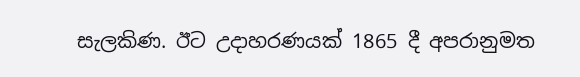සැලකිණ. ඊට උදාහරණයක් 1865 දී අපරානුමත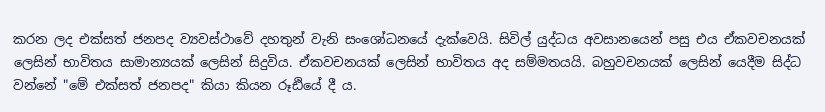කරන ලද එක්සත් ජනපද ව්‍යවස්ථාවේ දහතුන් වැනි සංශෝධනයේ දැක්වෙයි. සිවිල් යුද්ධය අවසානයෙන් පසු එය ඒකවචනයක් ලෙසින් භාවිතය සාමාන්‍යයක් ලෙසින් සිදුවිය. ඒකවචනයක් ලෙසින් භාවිතය අද සම්මතයයි. බහුවචනයක් ලෙසින් යෙදීම සිද්ධ වන්නේ "මේ එක්සත් ජනපද" කියා කියන රූඪියේ දී ය.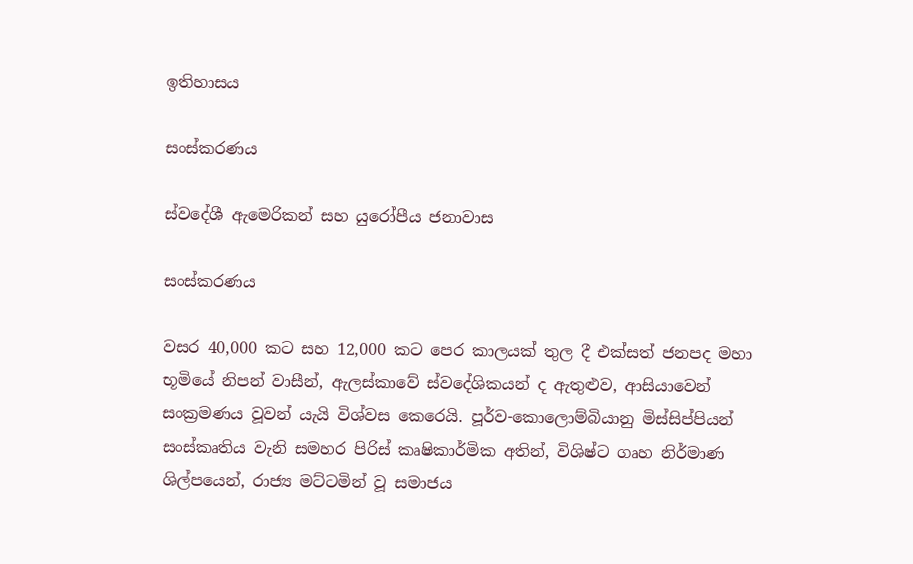ඉතිහාසය

සංස්කරණය

ස්වදේශී ඇමෙරිකන් සහ යුරෝපීය ජනාවාස

සංස්කරණය

වසර 40,000 කට සහ 12,000 කට පෙර කාලයක් තුල දී එක්සත් ජනපද මහා භූමියේ නිපන් වාසීන්, ඇලස්කාවේ ස්වදේශිකයන් ද ඇතුළුව, ආසියාවෙන් සංක්‍රමණය වූවන් යැයි විශ්වස කෙරෙයි. පූර්ව-කොලොම්බියානු මිස්සිප්පියන් සංස්කෘතිය වැනි සමහර පිරිස් කෘෂිකාර්මික අතින්, විශිෂ්ට ගෘහ නිර්මාණ ශිල්පයෙන්, රාජ්‍ය මට්ටමින් වූ සමාජය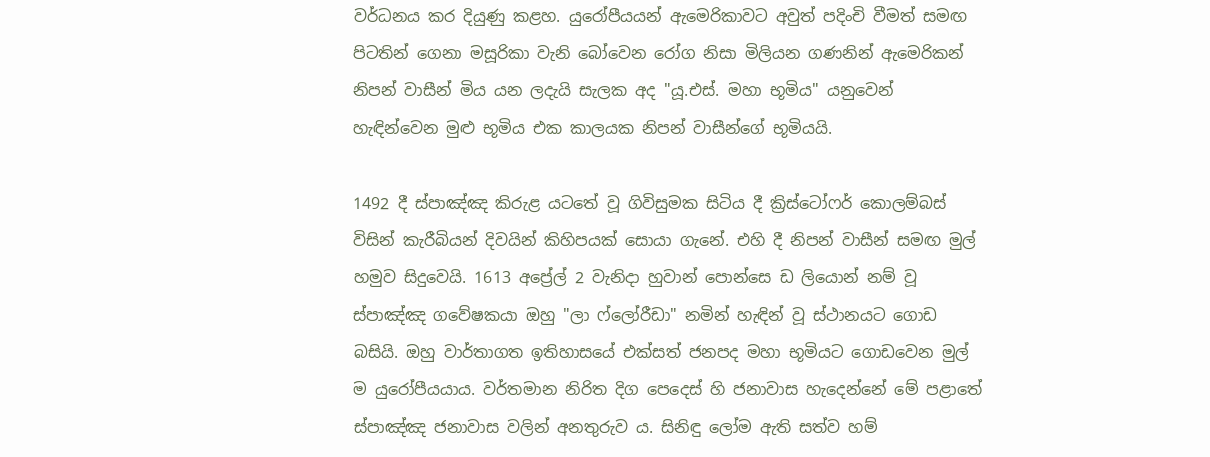වර්ධනය කර දියුණු කළහ. යුරෝපීයයන් ඇමෙරිකාවට අවුත් පදිංචි වීමත් සමඟ පිටතින් ගෙනා මසූරිකා වැනි බෝවෙන රෝග නිසා මිලියන ගණනින් ඇමෙරිකන් නිපන් වාසීන් මිය යන ලදැයි සැලක අද "යූ.එස්. මහා භූමිය" යනුවෙන් හැඳින්වෙන මුළු භූමිය එක කාලයක නිපන් වාසීන්ගේ භූමියයි.

1492 දී ස්පාඤ්ඤ කිරුළ යටතේ වූ ගිවිසුමක සිටිය දී ක්‍රිස්ටෝෆර් කොලම්බස් විසින් කැරීබියන් දිවයින් කිහිපයක් සොයා ගැනේ. එහි දී නිපන් වාසීන් සමඟ මුල් හමුව සිදුවෙයි. 1613 අප්‍රේල් 2 වැනිදා හුවාන් පොන්සෙ ඩ ලියොන් නම් වූ ස්පාඤ්ඤ ගවේෂකයා ඔහු "ලා ෆ්ලෝරීඩා" නමින් හැඳින් වූ ස්ථානයට ගොඩ බසියි. ඔහු වාර්තාගත ඉතිහාසයේ එක්සත් ජනපද මහා භූමියට ගොඩවෙන මුල් ම යුරෝපීයයාය. වර්තමාන නිරිත දිග පෙදෙස් හි ජනාවාස හැදෙන්නේ මේ පළාතේ ස්පාඤ්ඤ ජනාවාස වලින් අනතුරුව ය. සිනිඳු ලෝම ඇති සත්ව හම්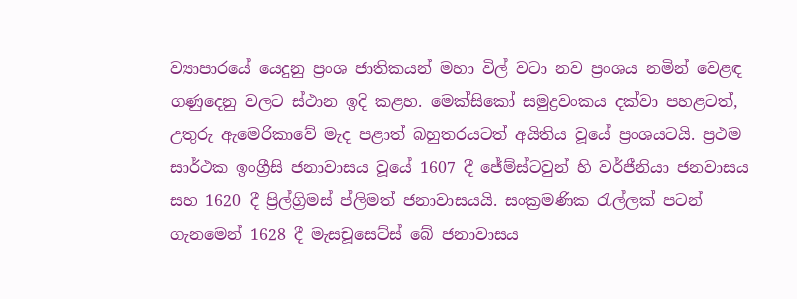ව්‍යාපාරයේ යෙදුනු ප්‍රංශ ජාතිකයන් මහා විල් වටා නව ප්‍රංශය නමින් වෙළඳ ගණුදෙනු වලට ස්ථාන ඉදි කළහ. මෙක්සිකෝ සමුද්‍රවංකය දක්වා පහළටත්, උතුරු ඇමෙරිකාවේ මැද පළාත් බහුතරයටත් අයිතිය වූයේ ප්‍රංශයටයි. ප්‍රථම සාර්ථක ඉංග්‍රීසි ජනාවාසය වූයේ 1607 දී ජේම්ස්ටවුන් හි වර්ජීනියා ජනවාසය සහ 1620 දී ප්‍රිල්ග්‍රිමස් ප්ලිමත් ජනාවාසයයි. සංක්‍රමණික රැල්ලක් පටන් ගැනමෙන් 1628 දී මැසචූසෙට්ස් බේ ජනාවාසය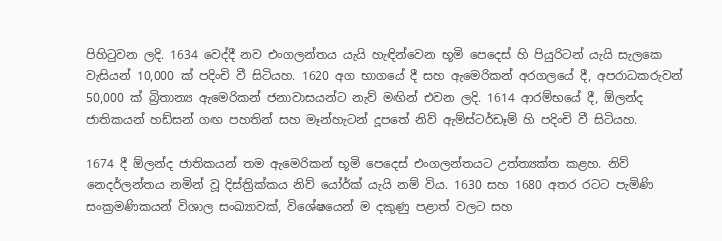පිහිටුවන ලදි. 1634 වෙද්දී නව එංගලන්තය යැයි හැඳින්වෙන භූමි පෙදෙස් හි පියුරිටන් යැයි සැලකෙ වැසියන් 10,000 ක් පදිංචි වී සිටියහ. 1620 අග භාගයේ දී සහ ඇමෙරිකන් අරගලයේ දී, අපරාධකරුවන් 50,000 ක් බ්‍රිතාන්‍ය ඇමෙරිකන් ජනාවාසයන්ට නැව් මඟින් එවන ලදි. 1614 ආරම්භයේ දී, ඕලන්ද ජාතිකයන් හඩ්සන් ගඟ පහතින් සහ මෑන්හැටන් දූපතේ නිව් ඇම්ස්ටර්ඩෑම් හි පදිංචි වී සිටියහ.

1674 දී ඕලන්ද ජාතිකයන් තම ඇමෙරිකන් භූමි පෙදෙස් එංගලන්තයට උත්ත්‍යක්ත කළහ. නිව් නෙදර්ලන්තය නමින් වූ දිස්ත්‍රික්කය නිව් යෝර්ක් යැයි නම් විය. 1630 සහ 1680 අතර රටට පැමිණි සංක්‍රමණිකයන් විශාල සංඛ්‍යාවක්, විශේෂයෙන් ම දකුණු පළාත් වලට සහ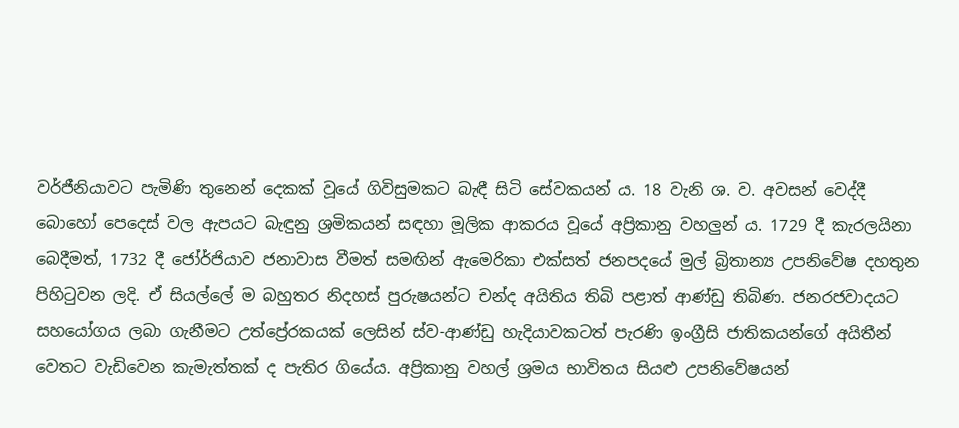වර්ජීනියාවට පැමිණි තුනෙන් දෙකක් වූයේ ගිවිසුමකට බැඳී සිටි සේවකයන් ය. 18 වැනි ශ. ව. අවසන් වෙද්දී බොහෝ පෙදෙස් වල ඇපයට බැඳුනු ශ්‍රමිකයන් සඳහා මූලික ආකරය වූයේ අප්‍රිකානු වහලුන් ය. 1729 දී කැරලයිනා බෙදීමත්, 1732 දී ජෝර්ජියාව ජනාවාස වීමත් සමඟින් ඇමෙරිකා එක්සත් ජනපදයේ මුල් බ්‍රිතාන්‍ය උපනිවේෂ දහතුන පිහිටුවන ලදි. ඒ සියල්ලේ ම බහුතර නිදහස් පුරුෂයන්ට චන්ද අයිතිය තිබි පළාත් ආණ්ඩු තිබිණ. ජනරජවාදයට සහයෝගය ලබා ගැනීමට උත්ප්‍රේරකයක් ලෙසින් ස්ව-ආණ්ඩු හැදියාවකටත් පැරණි ඉංග්‍රීසි ජාතිකයන්ගේ අයිතීන් වෙතට වැඩිවෙන කැමැත්තක් ද පැතිර ගියේය. අප්‍රිකානු වහල් ශ්‍රමය භාවිතය සියළු උපනිවේෂයන්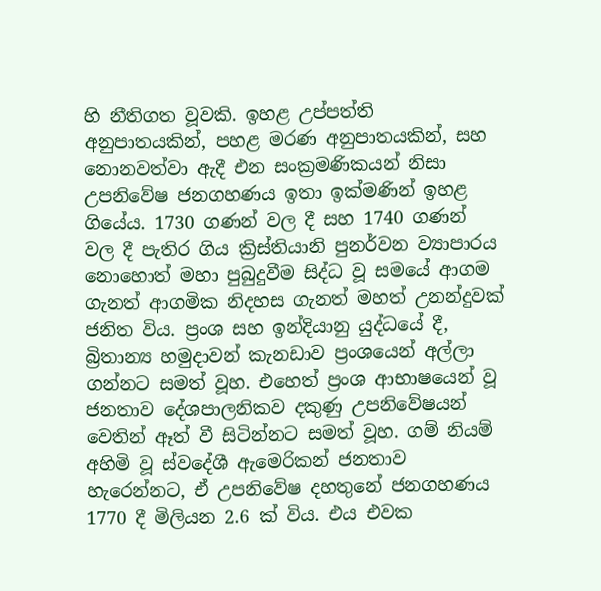හි නීතිගත වූවකි. ඉහළ උප්පත්ති අනුපාතයකින්, පහළ මරණ අනුපාතයකින්, සහ නොනවත්වා ඇදී එන සංක්‍රමණිකයන් නිසා උපනිවේෂ ජනගහණය ඉතා ඉක්මණින් ඉහළ ගියේය. 1730 ගණන් වල දී සහ 1740 ගණන් වල දී පැතිර ගිය ක්‍රිස්තියානි පුනර්වන ව්‍යාපාරය නොහොත් මහා පුබුදුවීම සිද්ධ වූ සමයේ ආගම ගැනත් ආගමික නිදහස ගැනත් මහත් උනන්දුවක් ජනිත විය. ප්‍රංශ සහ ඉන්දියානු යුද්ධයේ දී, බ්‍රිතාන්‍ය හමුදාවන් කැනඩාව ප්‍රංශයෙන් අල්ලා ගන්නට සමත් වූහ. එහෙත් ප්‍රංශ ආභාෂයෙන් වූ ජනතාව දේශපාලනිකව දකුණු උපනිවේෂයන් වෙතින් ඈත් වී සිටින්නට සමත් වූහ. ගම් නියම් අහිමි වූ ස්වදේශී ඇමෙරිකන් ජනතාව හැරෙන්නට, ඒ උපනිවේෂ දහතුනේ ජනගහණය 1770 දී මිලියන 2.6 ක් විය. එය එවක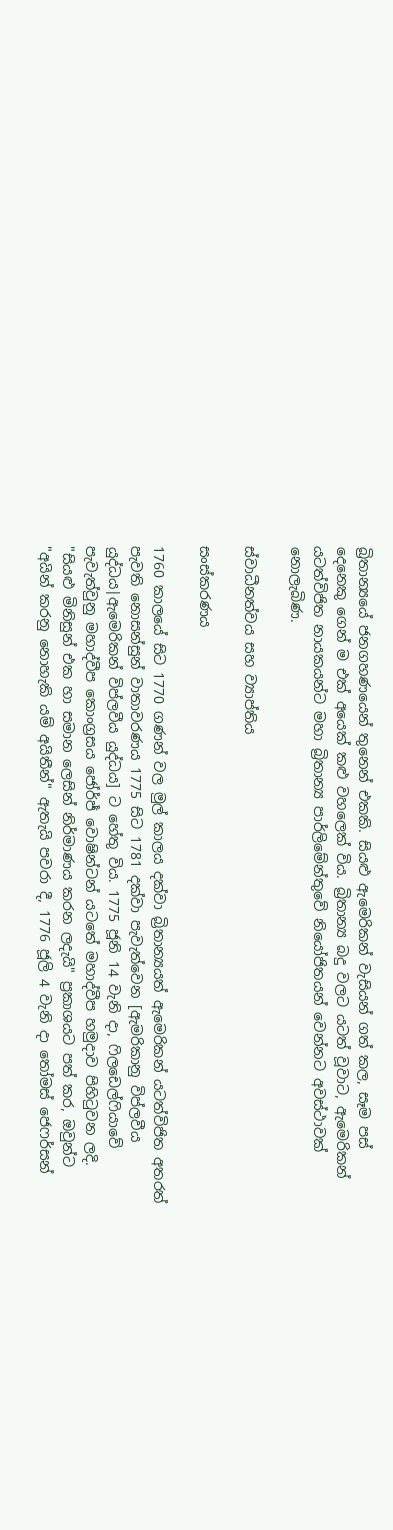බ්‍රිතාන්‍යයේ ජනගහණයෙන් තුනෙන් එකකි. සියළු ඇමෙරිකන් වැසියන් ගත් කල, සෑම පස් දෙනෙකු ගෙන් ම එක් අයෙක් කළු වහලෙක් විය. බ්‍රිතාන්‍ය බදු වලට යටත් වූවාට, ඇමෙරිකන් යටත්විජිත නායකයන්ට මහා බ්‍රිතාන්‍ය පාර්ලිමේන්තුවේ නියෝජිතයන් වෙන්නට අවස්ථාවක් නොලැබිණ.

ස්වාධීනත්වය සහ ව්‍යාප්තිය

සංස්කරණය

1760 කාලයේ සිට 1770 ගණන් වල මුල් කාලය දක්වා බ්‍රිතාන්‍යයත් ඇමෙරිකන් යටත්විජිත අතරත් පැවති නොසන්සුන් වාතාවරණය 1775 සිට 1781 දක්වා පැවැත්වෙන [ඇමරිකානු විප්ලවීය යුද්ධය|ඇමෙරිකන් විප්ලවීය යුද්ධය] ට හේතු විය. 1775 ජූනි 14 වැනි දා, ෆිලඩෙල්ෆියාවේ පැවැත්වුනු මහාද්වීප කොංග්‍රසය ජෝර්ජ් වොෂින්ටන් යටතේ මහාද්වීප හමුදාව පිහිටුවන ලදි. "සියළු මිනිසුන් එක හා සමාන ලෙසින් නිර්මාණය කරන ලදැයි" ප්‍රකාශයට පත් කර, ඔවුන්ට "අයින් කරනු නොහැකි යම් අයිතීන්" ඇතැයි පවරා දී, 1776 ජූලි 4 වැනි දා තෝමස් ජෙෆර්සන්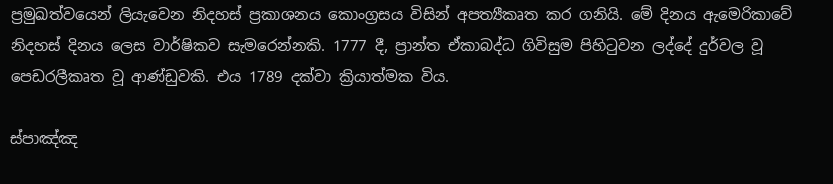ප්‍රමුඛත්වයෙන් ලියැවෙන නිදහස් ප්‍රකාශනය කොංග්‍රසය විසින් අපත්‍යීකෘත කර ගනියි. මේ දිනය ඇමෙරිකාවේ නිදහස් දිනය ලෙස වාර්ෂිකව සැමරෙන්නකි. 1777 දී, ප්‍රාන්ත ඒකාබද්ධ ගිවිසුම පිහිටුවන ලද්දේ දුර්වල වූ පෙඩරලීකෘත වූ ආණ්ඩුවකි. එය 1789 දක්වා ක්‍රියාත්මක විය.

ස්පාඤ්ඤ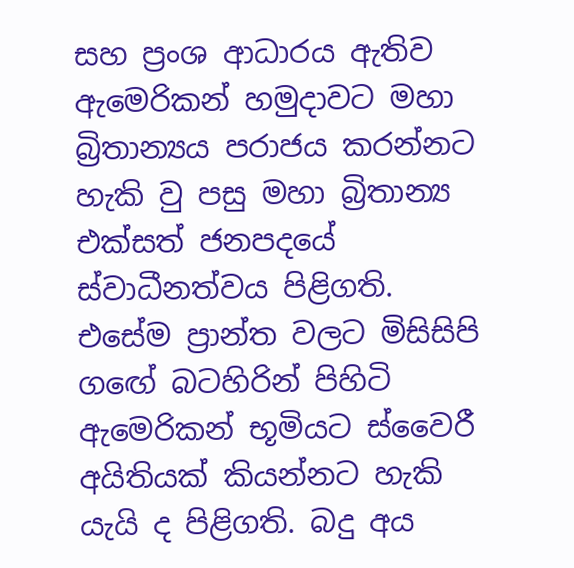සහ ප්‍රංශ ආධාරය ඇතිව ඇමෙරිකන් හමුදාවට මහා බ්‍රිතාන්‍යය පරාජය කරන්නට හැකි වු පසු මහා බ්‍රිතාන්‍ය එක්සත් ජනපදයේ ස්වාධීනත්වය පිළිගති. එසේම ප්‍රාන්ත වලට මිසිසිපි ගඟේ බටහිරින් පිහිටි ඇමෙරිකන් භූමියට ස්වෛරී අයිතියක් කියන්නට හැකි යැයි ද පිළිගති. බදු අය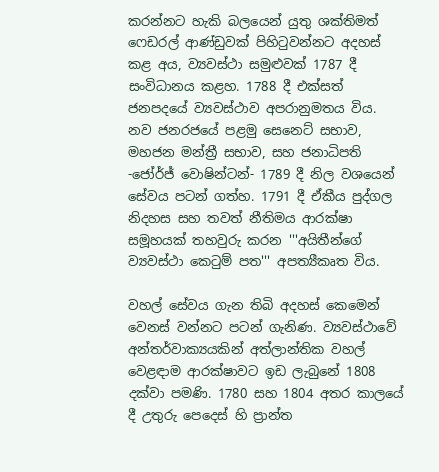කරන්නට හැකි බලයෙන් යුතු ශක්තිමත් ෆෙඩරල් ආණ්ඩුවක් පිහිටුවන්නට අදහස් කළ අය, ව්‍යවස්ථා සමුළුවක් 1787 දී සංවිධානය කළහ. 1788 දී එක්සත් ජනපදයේ ව්‍යවස්ථාව අපරානුමතය විය. නව ජනරජයේ පළමු සෙනෙට් සභාව, මහජන මන්ත්‍රී සභාව, සහ ජනාධිපති -ජෝර්ජ් වොෂින්ටන්- 1789 දී නිල වශයෙන් සේවය පටන් ගත්හ. 1791 දී ඒකීය පුද්ගල නිදහස සහ තවත් නීතිමය ආරක්ෂා සමූහයක් තහවුරු කරන '''අයිතීන්ගේ ව්‍යවස්ථා කෙටුම් පත''' අපත්‍යීකෘත විය.

වහල් සේවය ගැන තිබි අදහස් කෙමෙන් වෙනස් වන්නට පටන් ගැනිණ. ව්‍යවස්ථාවේ අන්තර්වාක්‍යයකින් අත්ලාන්තික වහල් වෙළඳාම ආරක්ෂාවට ඉඩ ලැබුනේ 1808 දක්වා පමණි. 1780 සහ 1804 අතර කාලයේ දී උතුරු පෙදෙස් හි ප්‍රාන්ත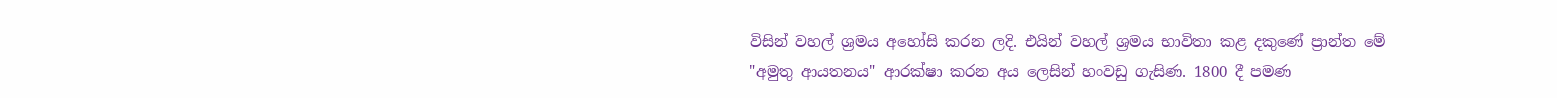විසින් වහල් ශ්‍රමය අහෝසි කරන ලදි. එයින් වහල් ශ්‍රමය භාවිතා කළ දකුණේ ප්‍රාන්ත මේ "අමුතු ආයතනය" ආරක්ෂා කරන අය ලෙසින් හංවඩු ගැසිණ. 1800 දී පමණ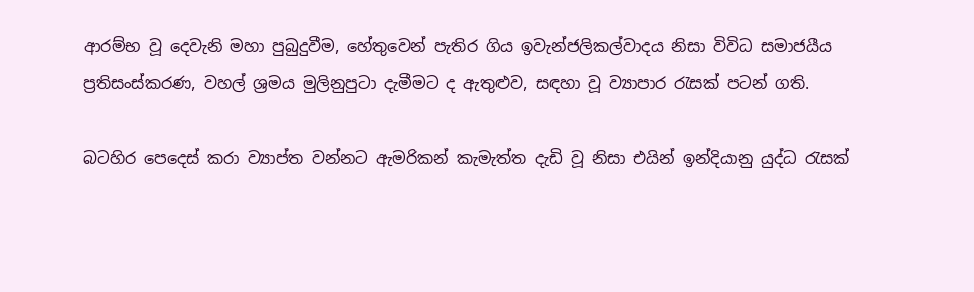ආරම්භ වූ දෙවැනි මහා පුබුදුවීම, හේතුවෙන් පැතිර ගිය ඉවැන්ජලිකල්වාදය නිසා විවිධ සමාජයීය ප්‍රතිසංස්කරණ, වහල් ශ්‍රමය මුලිනුපුටා දැමීමට ද ඇතුළුව, සඳහා වූ ව්‍යාපාර රැසක් පටන් ගති.

බටහිර පෙදෙස් කරා ව්‍යාප්ත වන්නට ඇමරිකන් කැමැත්ත දැඩි වූ නිසා එයින් ඉන්දියානු යුද්ධ රැසක්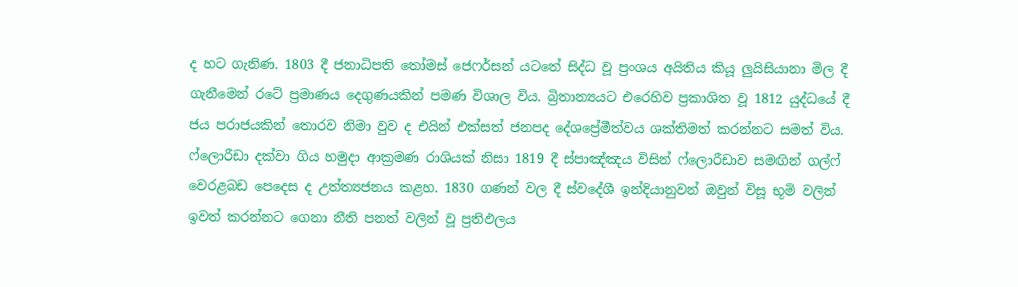ද හට ගැනිණ. 1803 දී ජනාධිපති තෝමස් ජෙෆර්සන් යටතේ සිද්ධ වූ ප්‍රංශය අයිතිය කියූ ලුයිසියානා මිල දී ගැනීමෙන් රටේ ප්‍රමාණය දෙගුණයකින් පමණ විශාල විය. බ්‍රිතාන්‍යයට එරෙහිව ප්‍රකාශිත වූ 1812 යුද්ධයේ දී ජය පරාජයකින් තොරව නිමා වුව ද එයින් එක්සත් ජනපද දේශප්‍රේමීත්වය ශක්තිමත් කරන්නට සමත් විය. ෆ්ලොරීඩා දක්වා ගිය හමුදා ආක්‍රමණ රාශියක් නිසා 1819 දී ස්පාඤ්ඤය විසින් ෆ්ලොරීඩාව සමඟින් ගල්ෆ් වෙරළබඩ පෙදෙස ද උත්ත්‍යජනය කළහ. 1830 ගණන් වල දී ස්වදේශී ඉන්දියානුවන් ඔවුන් විසූ භූමි වලින් ඉවත් කරන්නට ගෙනා නීති පනත් වලින් වූ ප්‍රතිඵලය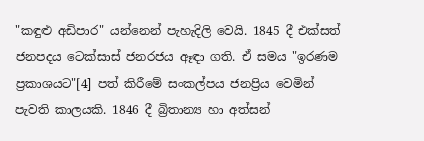"කඳුළු අඩිපාර" යන්නෙන් පැහැදිලි වෙයි. 1845 දී එක්සත් ජනපදය ටෙක්සාස් ජනරජය ඈඳා ගති. ඒ සමය "ඉරණම ප්‍රකාශයට"[4] පත් කිරීමේ සංකල්පය ජනප්‍රිය වෙමින් පැවති කාලයකි. 1846 දී බ්‍රිතාන්‍ය හා අත්සන්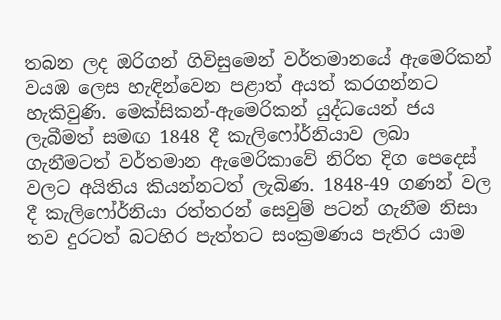තබන ලද ඔරිගන් ගිවිසුමෙන් වර්තමානයේ ඇමෙරිකන් වයඹ ලෙස හැඳින්වෙන පළාත් අයත් කරගන්නට හැකිවුණි. මෙක්සිකන්-ඇමෙරිකන් යුද්ධයෙන් ජය ලැබීමත් සමඟ 1848 දී කැලිෆෝර්නියාව ලබා ගැනීමටත් වර්තමාන ඇමෙරිකාවේ නිරිත දිග පෙදෙස් වලට අයිතිය කියන්නටත් ලැබිණ. 1848-49 ගණන් වල දී කැලිෆෝර්නියා රත්තරන් සෙවුම් පටන් ගැනීම නිසා තව දුරටත් බටහිර පැත්තට සංක්‍රමණය පැතිර යාම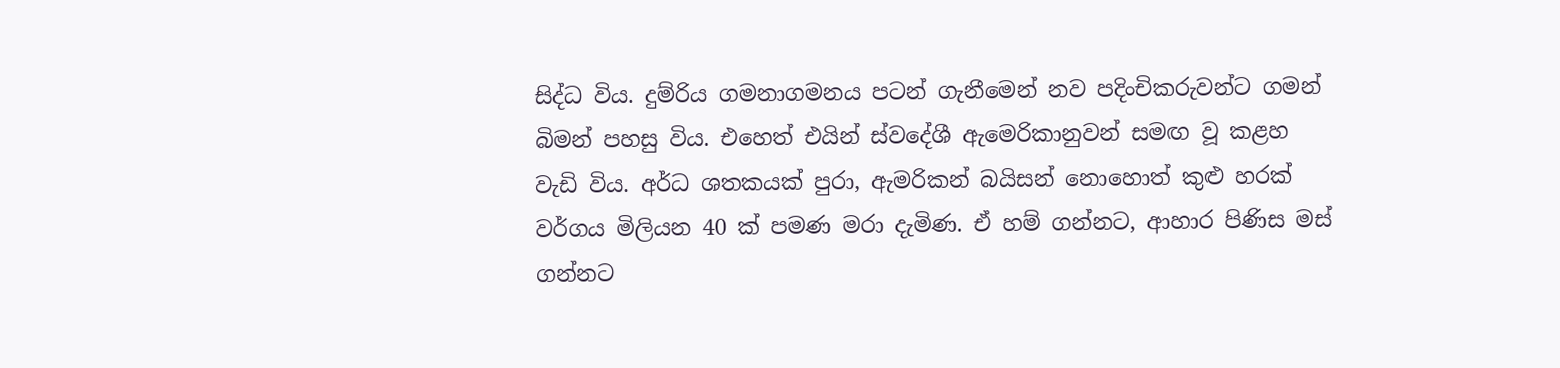සිද්ධ විය. දුම්රිය ගමනාගමනය පටන් ගැනීමෙන් නව පදිංචිකරුවන්ට ගමන් බිමන් පහසු විය. එහෙත් එයින් ස්වදේශී ඇමෙරිකානුවන් සමඟ වූ කළහ වැඩි විය. අර්ධ ශතකයක් පුරා, ඇමරිකන් බයිසන් නොහොත් කුළු හරක් වර්ගය මිලියන 40 ක් පමණ මරා දැමිණ. ඒ හම් ගන්නට, ආහාර පිණිස මස් ගන්නට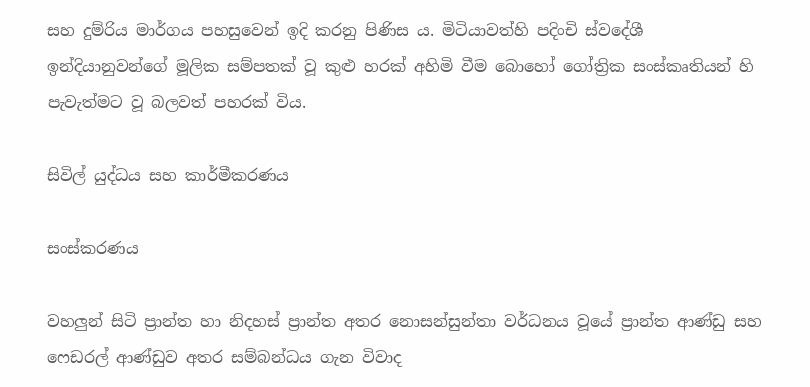සහ දුම්රිය මාර්ගය පහසුවෙන් ඉදි කරනු පිණිස ය. මිටියාවත්හි පදිංචි ස්වදේශී ඉන්දියානුවන්ගේ මූලික සම්පතක් වූ කුළු හරක් අහිමි වීම බොහෝ ගෝත්‍රික සංස්කෘතියන් හි පැවැත්මට වූ බලවත් පහරක් විය.

සිවිල් යුද්ධය සහ කාර්මීකරණය

සංස්කරණය

වහලුන් සිටි ප්‍රාන්ත හා නිදහස් ප්‍රාන්ත අතර නොසන්සුන්තා වර්ධනය වූයේ ප්‍රාන්ත ආණ්ඩු සහ ෆෙඩරල් ආණ්ඩුව අතර සම්බන්ධය ගැන විවාද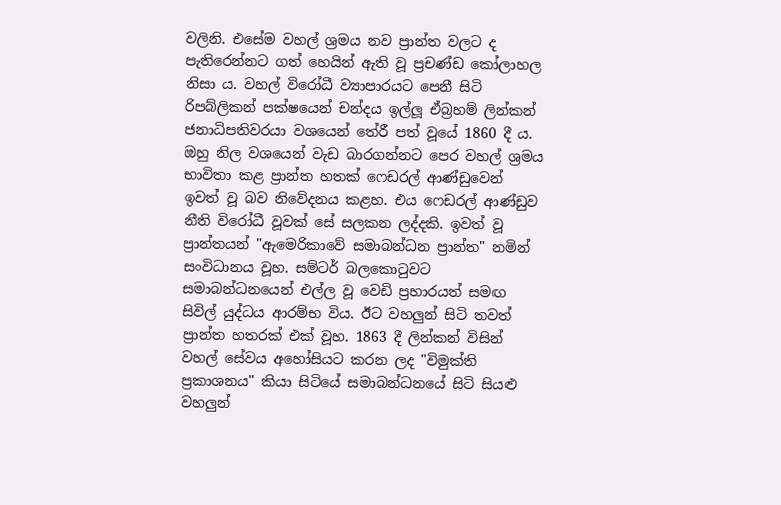වලිනි. එසේම වහල් ශ්‍රමය නව ප්‍රාන්ත වලට ද පැතිරෙන්නට ගත් හෙයින් ඇති වූ ප්‍රචණ්ඩ කෝලාහල නිසා ය. වහල් විරෝධී ව්‍යාපාරයට පෙනී සිටි රිපබ්ලිකන් පක්ෂයෙන් චන්දය ඉල්ලූ ඒබ්‍රහම් ලින්කන් ජනාධිපතිවරයා වශයෙන් තේරී පත් වූයේ 1860 දී ය. ඔහු නිල වශයෙන් වැඩ බාරගන්නට පෙර වහල් ශ්‍රමය භාවිතා කළ ප්‍රාන්ත හතක් ෆෙඩරල් ආණ්ඩුවෙන් ඉවත් වූ බව නිවේදනය කළහ. එය ෆෙඩරල් ආණ්ඩුව නීති විරෝධී වූවක් සේ සලකන ලද්දකි. ඉවත් වූ ප්‍රාන්තයන් "ඇමෙරිකාවේ සමාබන්ධන ප්‍රාන්ත" නමින් සංවිධානය වූහ. සම්ටර් බලකොටුවට සමාබන්ධනයෙන් එල්ල වූ වෙඩි ප්‍රහාරයත් සමඟ සිවිල් යුද්ධය ආරම්භ විය. ඊට වහලුන් සිටි තවත් ප්‍රාන්ත හතරක් එක් වූහ. 1863 දී ලින්කන් විසින් වහල් සේවය අහෝසියට කරන ලද "විමුක්ති ප්‍රකාශනය" කියා සිටියේ සමාබන්ධනයේ සිටි සියළු වහලුන්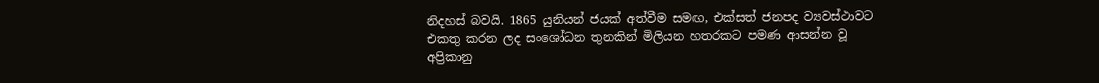නිදහස් බවයි. 1865 යුනියන් ජයක් අත්වීම සමඟ, එක්සත් ජනපද ව්‍යවස්ථාවට එකතු කරන ලද සංශෝධන තුනකින් මිලියන හතරකට පමණ ආසන්න වූ අප්‍රිකානු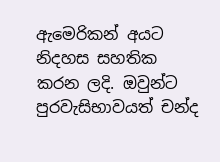ඇමෙරිකන් අයට නිදහස සහතික කරන ලදි. ඔවුන්ට පුරවැසිභාවයත් චන්ද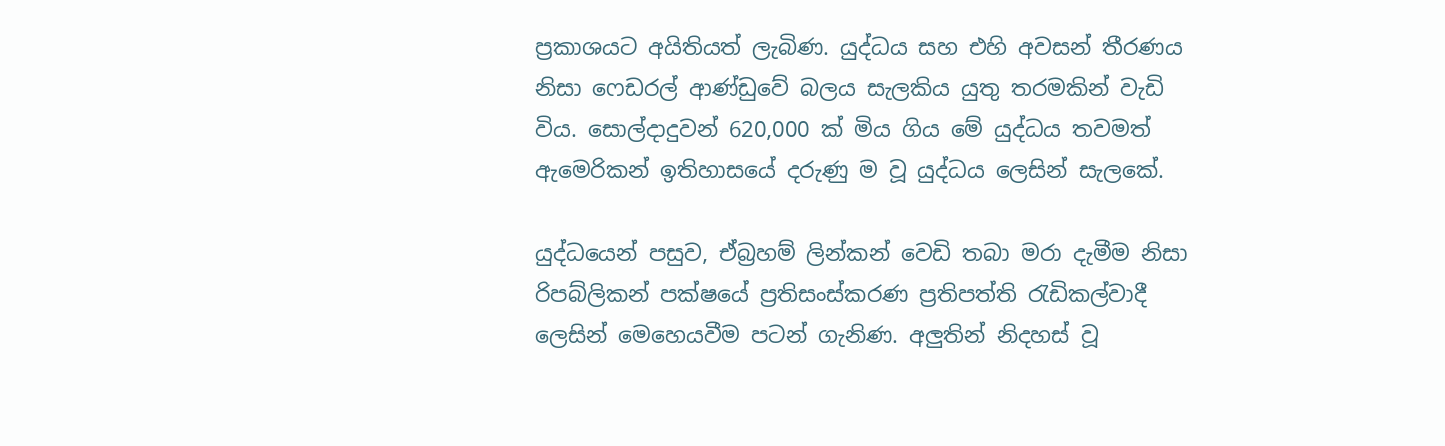ප්‍රකාශයට අයිතියත් ලැබිණ. යුද්ධය සහ එහි අවසන් තීරණය නිසා ෆෙඩරල් ආණ්ඩුවේ බලය සැලකිය යුතු තරමකින් වැඩි විය. සොල්දාදුවන් 620,000 ක් මිය ගිය මේ යුද්ධය තවමත් ඇමෙරිකන් ඉතිහාසයේ දරුණු ම වූ යුද්ධය ලෙසින් සැලකේ.

යුද්ධයෙන් පසුව, ඒබ්‍රහම් ලින්කන් වෙඩි තබා මරා දැමීම නිසා රිපබ්ලිකන් පක්ෂයේ ප්‍රතිසංස්කරණ ප්‍රතිපත්ති රැඩිකල්වාදී ලෙසින් මෙහෙයවීම පටන් ගැනිණ. අලුතින් නිදහස් වූ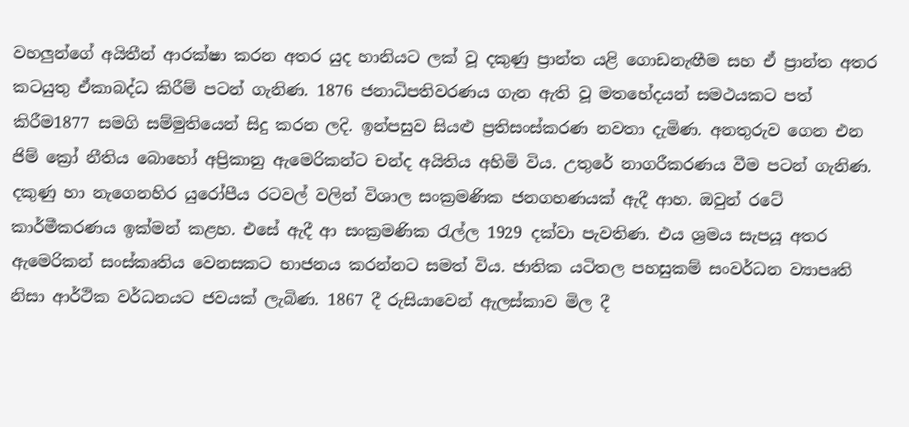වහලුන්ගේ අයිතීන් ආරක්ෂා කරන අතර යුද හානියට ලක් වූ දකුණු ප්‍රාන්ත යළි ගොඩනැඟීම සහ ඒ ප්‍රාන්ත අතර කටයුතු ඒකාබද්ධ කිරීම් පටන් ගැනිණ. 1876 ජනාධිපතිවරණය ගැන ඇති වූ මතභේදයන් සමථයකට පත් කිරීම1877 සමගි සම්මුතියෙන් සිදු කරන ලදි. ඉන්පසුව සියළු ප්‍රතිසංස්කරණ නවතා දැමිණ. අනතුරුව ගෙන එන ජිම් ක්‍රෝ නීතිය බොහෝ අප්‍රිකානු ඇමෙරිකන්ට චන්ද අයිතිය අහිමි විය. උතුරේ නාගරීකරණය වීම පටන් ගැනිණ. දකුණු හා නැගෙනහිර යුරෝපීය රටවල් වලින් විශාල සංක්‍රමණික ජනගහණයක් ඇදී ආහ. ඔවුන් රටේ කාර්මීකරණය ඉක්මන් කළහ. එසේ ඇදී ආ සංක්‍රමණික රැල්ල 1929 දක්වා පැවතිණ. එය ශ්‍රමය සැපයූ අතර ඇමෙරිකන් සංස්කෘතිය වෙනසකට භාජනය කරන්නට සමත් විය. ජාතික යටිතල පහසුකම් සංවර්ධන ව්‍යාපෘති නිසා ආර්ථික වර්ධනයට ජවයක් ලැබිණ. 1867 දී රුසියාවෙන් ඇලස්කාව මිල දී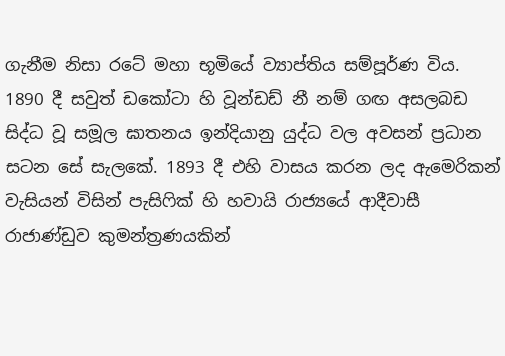ගැනීම නිසා රටේ මහා භූමියේ ව්‍යාප්තිය සම්පූර්ණ විය. 1890 දී සවුත් ඩකෝටා හි වූන්ඩඩ් නී නම් ගඟ අසලබඩ සිද්ධ වූ සමූල ඝාතනය ඉන්දියානු යුද්ධ වල අවසන් ප්‍රධාන සටන සේ සැලකේ. 1893 දී එහි වාසය කරන ලද ඇමෙරිකන් වැසියන් විසින් පැසිෆික් හි හවායි රාජ්‍යයේ ආදීවාසී රාජාණ්ඩුව කුමන්ත්‍රණයකින්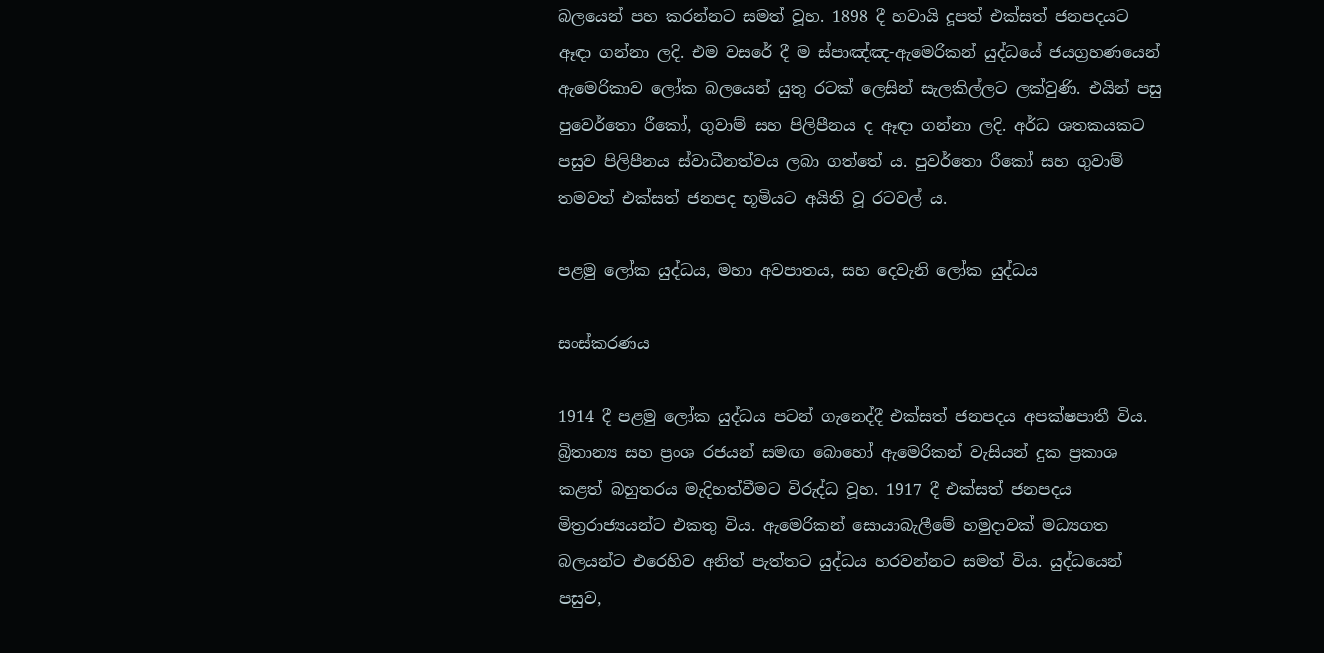බලයෙන් පහ කරන්නට සමත් වූහ. 1898 දී හවායි දූපත් එක්සත් ජනපදයට ඈඳා ගන්නා ලදි. එම වසරේ දී ම ස්පාඤ්ඤ-ඇමෙරිකන් යුද්ධයේ ජයග්‍රහණයෙන් ඇමෙරිකාව ලෝක බලයෙන් යුතු රටක් ලෙසින් සැලකිල්ලට ලක්වුණි. එයින් පසු පුවෙර්තො රීකෝ, ගුවාම් සහ පිලිපීනය ද ඈඳා ගන්නා ලදි. අර්ධ ශතකයකට පසුව පිලිපීනය ස්වාධීනත්වය ලබා ගත්තේ ය. පුවර්තො රීකෝ සහ ගුවාම් තමවත් එක්සත් ජනපද භූමියට අයිති වූ රටවල් ය.

පළමු ලෝක යුද්ධය, මහා අවපාතය, සහ දෙවැනි ලෝක යුද්ධය

සංස්කරණය

1914 දී පළමු ලෝක යුද්ධය පටන් ගැනෙද්දී එක්සත් ජනපදය අපක්ෂපාතී විය. බ්‍රිතාන්‍ය සහ ප්‍රංශ රජයන් සමඟ බොහෝ ඇමෙරිකන් වැසියන් දුක ප්‍රකාශ කළත් බහුතරය මැදිහත්වීමට විරුද්ධ වූහ. 1917 දී එක්සත් ජනපදය මිත්‍රරාජ්‍යයන්ට එකතු විය. ඇමෙරිකන් සොයාබැලීමේ හමුදාවක් මධ්‍යගත බලයන්ට එරෙහිව අනිත් පැත්තට යුද්ධය හරවන්නට සමත් විය. යුද්ධයෙන් පසුව,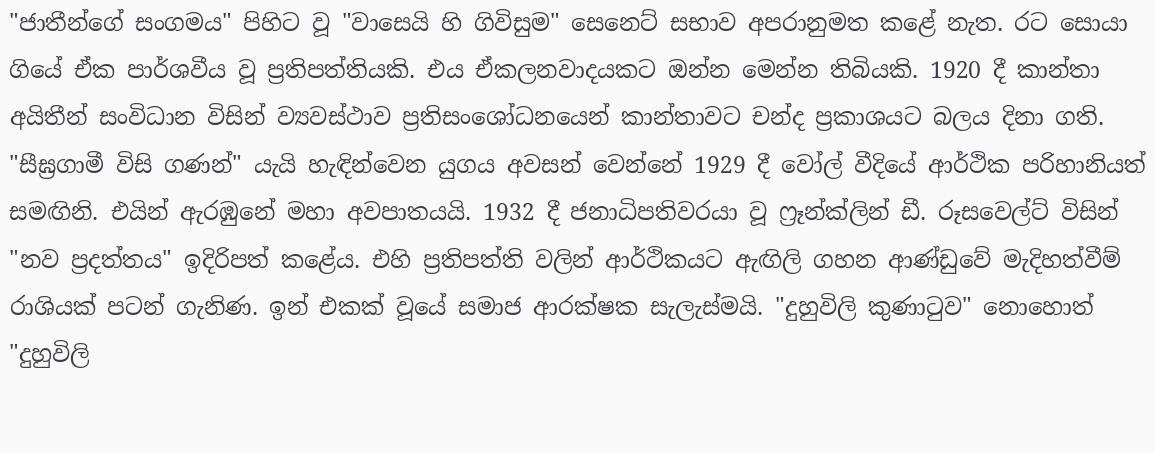"ජාතීන්ගේ සංගමය" පිහිට වූ "වාසෙයි හි ගිවිසුම" සෙනෙට් සභාව අපරානුමත කළේ නැත. රට සොයා ගියේ ඒක පාර්ශවීය වූ ප්‍රතිපත්තියකි. එය ඒකලනවාදයකට ඔන්න මෙන්න තිබියකි. 1920 දී කාන්තා අයිතීන් සංවිධාන විසින් ව්‍යවස්ථාව ප්‍රතිසංශෝධනයෙන් කාන්තාවට චන්ද ප්‍රකාශයට බලය දිනා ගති. "සීඝ්‍රගාමී විසි ගණන්" යැයි හැඳින්වෙන යුගය අවසන් වෙන්නේ 1929 දී වෝල් වීදියේ ආර්ථික පරිහානියත් සමඟිනි. එයින් ඇරඹුනේ මහා අවපාතයයි. 1932 දී ජනාධිපතිවරයා වූ ෆ්‍රෑන්ක්ලින් ඩී. රූසවෙල්ට් විසින් "නව ප්‍රදත්තය" ඉදිරිපත් කළේය. එහි ප්‍රතිපත්ති වලින් ආර්ථිකයට ඇඟිලි ගහන ආණ්ඩුවේ මැදිහත්වීම් රාශියක් පටන් ගැනිණ. ඉන් එකක් වූයේ සමාජ ආරක්ෂක සැලැස්මයි. "දුහුවිලි කුණාටුව" නොහොත් "දුහුවිලි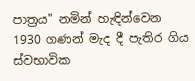පාත්‍රය" නමින් හැඳින්වෙන 1930 ගණන් මැද දී පැතිර ගිය ස්වභාවික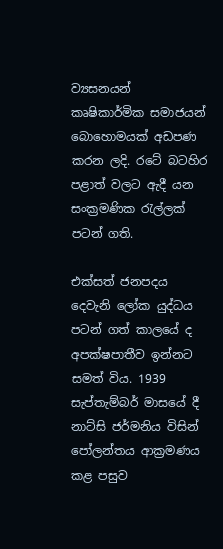ව්‍යසනයන් කෘෂිකාර්මික සමාජයන් බොහොමයක් අඩපණ කරන ලදි. රටේ බටහිර පළාත් වලට ඇදී යන සංක්‍රමණික රැල්ලක් පටන් ගති.

එක්සත් ජනපදය දෙවැනි ලෝක යුද්ධය පටන් ගත් කාලයේ ද අපක්ෂපාතීව ඉන්නට සමත් විය. 1939 සැප්තැම්බර් මාසයේ දී නාට්සි ජර්මනිය විසින් පෝලන්තය ආක්‍රමණය කළ පසුව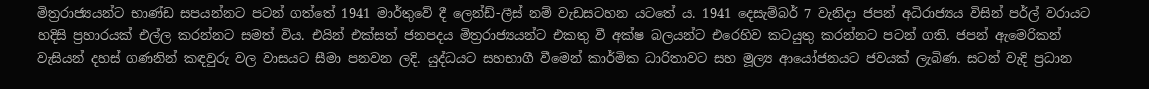මිත්‍රරාජ්‍යයන්ට භාණ්ඩ සපයන්නට පටන් ගත්තේ 1941 මාර්තුවේ දී ලෙන්ඩ්-ලීස් නම් වැඩසටහන යටතේ ය. 1941 දෙසැම්බර් 7 වැනිදා ජපන් අධිරාජ්‍යය විසින් පර්ල් වරායට හදිසි ප්‍රහාරයක් එල්ල කරන්නට සමත් විය. එයින් එක්සත් ජනපදය මිත්‍රරාජ්‍යයන්ට එකතු වී අක්ෂ බලයන්ට එරෙහිව කටයුතු කරන්නට පටන් ගති. ජපන් ඇමෙරිකන් වැසියන් දහස් ගණනින් කඳවුරු වල වාසයට සීමා පනවන ලදි. යුද්ධයට සහභාගී වීමෙන් කාර්මික ධාරිතාවට සහ මූල්‍ය ආයෝජනයට ජවයක් ලැබිණ. සටන් වැදි ප්‍රධාන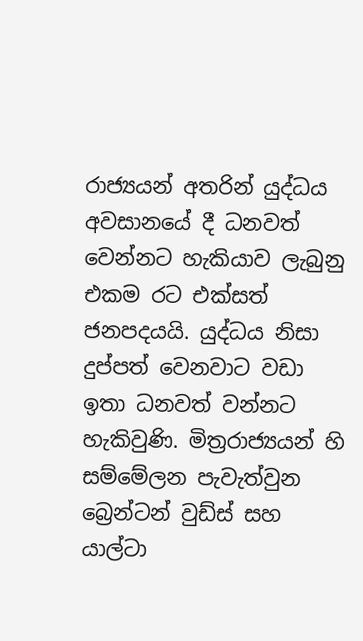රාජ්‍යයන් අතරින් යුද්ධය අවසානයේ දී ධනවත් වෙන්නට හැකියාව ලැබුනු එකම රට එක්සත් ජනපදයයි. යුද්ධය නිසා දුප්පත් වෙනවාට වඩා ඉතා ධනවත් වන්නට හැකිවුණි. මිත්‍රරාජ්‍යයන් හි සම්මේලන පැවැත්වුන බ්‍රෙන්ටන් වුඩ්ස් සහ යාල්ටා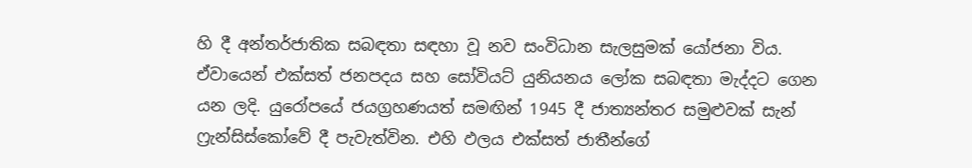හි දී අන්තර්ජාතික සබඳතා සඳහා වූ නව සංවිධාන සැලසුමක් යෝජනා විය. ඒවායෙන් එක්සත් ජනපදය සහ සෝවියට් යුනියනය ලෝක සබඳතා මැද්දට ගෙන යන ලදි. යුරෝපයේ ජයග්‍රහණයත් සමඟින් 1945 දී ජාත්‍යන්තර සමුළුවක් සැන් ෆ්‍රැන්සිස්කෝවේ දී පැවැත්වින. එහි ඵලය එක්සත් ජාතීන්ගේ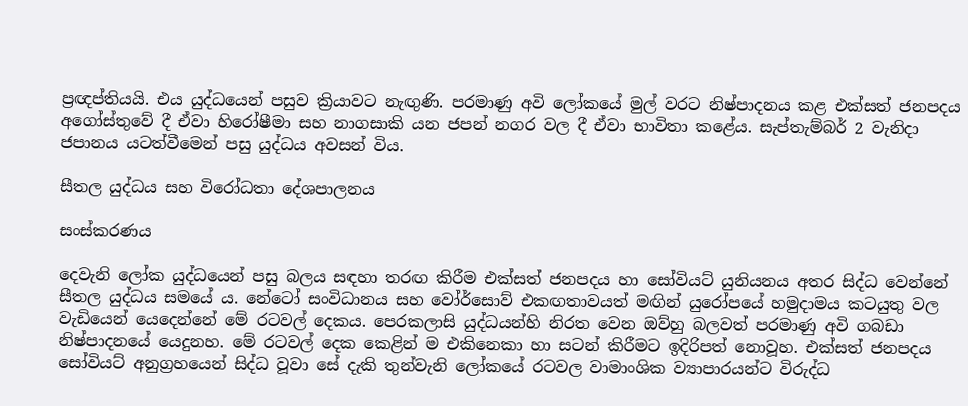ප්‍රඥප්තියයි. එය යුද්ධයෙන් පසුව ක්‍රියාවට නැඟුණි. පරමාණු අවි ලෝකයේ මුල් වරට නිෂ්පාදනය කළ එක්සත් ජනපදය අගෝස්තුවේ දී ඒවා හිරෝෂීමා සහ නාගසාකි යන ජපන් නගර වල දී ඒවා භාවිතා කළේය. සැප්තැම්බර් 2 වැනිදා ජපානය යටත්වීමෙන් පසු යුද්ධය අවසන් විය.

සීතල යුද්ධය සහ විරෝධතා දේශපාලනය

සංස්කරණය

දෙවැනි ලෝක යුද්ධයෙන් පසු බලය සඳහා තරඟ කිරීම එක්සත් ජනපදය හා සෝවියට් යුනියනය අතර සිද්ධ වෙන්නේ සීතල යුද්ධය සමයේ ය. නේටෝ සංවිධානය සහ වෝර්සොව් එකඟතාවයත් මඟින් යුරෝපයේ හමුදාමය කටයුතු වල වැඩියෙන් යෙදෙන්නේ මේ රටවල් දෙකය. පෙරකලාසි යුද්ධයන්හි නිරත වෙන ඔව්හු බලවත් පරමාණු අවි ගබඩා නිෂ්පාදනයේ යෙදුනහ. මේ රටවල් දෙක කෙළින් ම එකිනෙකා හා සටන් කිරීමට ඉදිරිපත් නොවූහ. එක්සත් ජනපදය සෝවියට් අනුග්‍රහයෙන් සිද්ධ වූවා සේ දැකි තුන්වැනි ලෝකයේ රටවල වාමාංශික ව්‍යාපාරයන්ට විරුද්ධ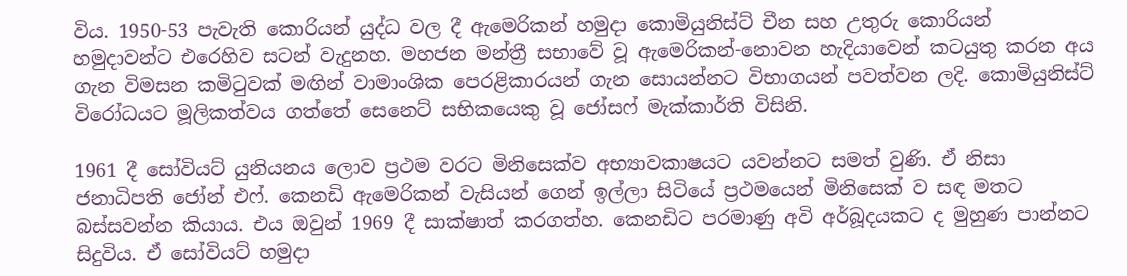විය. 1950-53 පැවැති කොරියන් යුද්ධ වල දී ඇමෙරිකන් හමුදා කොමියුනිස්ට් චීන සහ උතුරු කොරියන් හමුදාවන්ට එරෙහිව සටන් වැදුනහ. මහජන මන්ත්‍රී සභාවේ වූ ඇමෙරිකන්-නොවන හැදියාවෙන් කටයුතු කරන අය ගැන විමසන කමිටුවක් මඟින් වාමාංශික පෙරළිකාරයන් ගැන සොයන්නට විභාගයන් පවත්වන ලදි. කොමියුනිස්ට් විරෝධයට මූලිකත්වය ගත්තේ සෙනෙට් සභිකයෙකු වූ ජෝසෆ් මැක්කාර්ති විසිනි.

1961 දී සෝවියට් යුනියනය ලොව ප්‍රථම වරට මිනිසෙක්ව අභ්‍යාවකාෂයට යවන්නට සමත් වුණි. ඒ නිසා ජනාධිපති ජෝන් එෆ්. කෙනඩි ඇමෙරිකන් වැසියන් ගෙන් ඉල්ලා සිටියේ ප්‍රථමයෙන් මිනිසෙක් ව සඳ මතට බස්සවන්න කියාය. එය ඔවුන් 1969 දී සාක්ෂාත් කරගත්හ. කෙනඩිට පරමාණු අවි අර්බූදයකට ද මුහුණ පාන්නට සිදුවිය. ඒ සෝවියට් හමුදා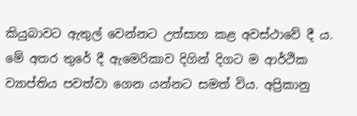කියුබාවට ඇතුල් වෙන්නට උත්සාහ කළ අවස්ථාවේ දී ය. මේ අතර තුරේ දී ඇමෙරිකාව දිගින් දිගට ම ආර්ථික ව්‍යාප්තිය පවත්වා ගෙන යන්නට සමත් විය. අප්‍රිකානු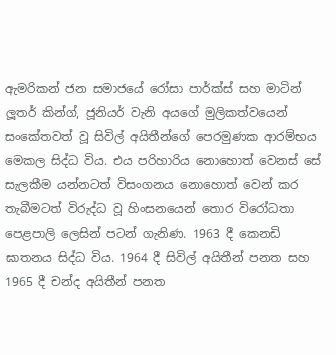ඇමරිකන් ජන සමාජයේ රෝසා පාර්ක්ස් සහ මාටින් ලූතර් කින්ග්, ජූනියර් වැනි අයගේ මුලිකත්වයෙන් සංකේතවත් වූ සිවිල් අයිතීන්ගේ පෙරමුණක ආරම්භය මෙකල සිද්ධ විය. එය පරිහාරිය නොහොත් වෙනස් සේ සැලකීම යන්නටත් විසංගනය නොහොත් වෙන් කර තැබීමටත් විරුද්ධ වූ හිංසනයෙන් තොර විරෝධතා පෙළපාලි ලෙසින් පටන් ගැනිණ. 1963 දී කෙනඩි ඝාතනය සිද්ධ විය. 1964 දී සිවිල් අයිතීන් පනත සහ 1965 දී චන්ද අයිතීන් පනත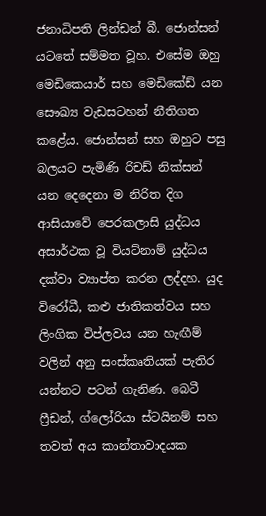ජනාධිපති ලින්ඩන් බී. ජොන්සන් යටතේ සම්මත වූහ. එසේම ඔහු මෙඩිකෙයාර් සහ මෙඩිකේඩ් යන සෞඛ්‍ය වැඩසටහන් නීතිගත කළේය. ජොන්සන් සහ ඔහුට පසු බලයට පැමිණි රිචඩ් නික්සන් යන දෙදෙනා ම නිරිත දිග ආසියාවේ පෙරකලාසි යුද්ධය අසාර්ථක වූ වියට්නාම් යුද්ධය දක්වා ව්‍යාප්ත කරන ලද්දහ. යුද විරෝධී, කළු ජාතිකත්වය සහ ලිංගික විප්ලවය යන හැඟීම් වලින් අනු සංස්කෘතියක් පැතිර යන්නට පටන් ගැනිණ. බෙටී ෆ්‍රීඩන්, ග්ලෝරියා ස්ටයිනම් සහ තවත් අය කාන්තාවාදයක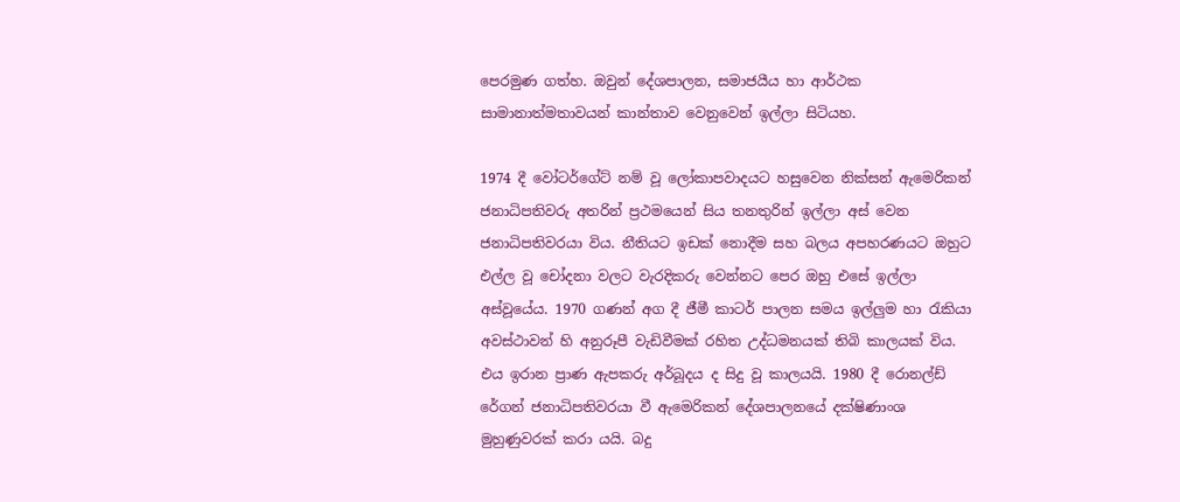පෙරමුණ ගත්හ. ඔවුන් දේශපාලන, සමාජයීය හා ආර්ථක සාමානාත්මතාවයන් කාන්තාව වෙනුවෙන් ඉල්ලා සිටියහ.

1974 දී වෝටර්ගේට් නම් වූ ලෝකාපවාදයට හසුවෙන නික්සන් ඇමෙරිකන් ජනාධිපතිවරු අතරින් ප්‍රථමයෙන් සිය තනතුරින් ඉල්ලා අස් වෙන ජනාධිපතිවරයා විය. නීතියට ඉඩක් නොදීම සහ බලය අපහරණයට ඔහුට එල්ල වූ චෝදනා වලට වැරදිකරු වෙන්නට පෙර ඔහු එසේ ඉල්ලා අස්වූයේය. 1970 ගණන් අග දී ජීමී කාටර් පාලන සමය ඉල්ලුම හා රැකියා අවස්ථාවන් හි අනුරූපී වැඩිවීමක් රහිත උද්ධමනයක් තිබි කාලයක් විය. එය ඉරාන ප්‍රාණ ඇපකරු අර්බූදය ද සිදු වූ කාලයයි. 1980 දී රොනල්ඩ් රේගන් ජනාධිපතිවරයා වී ඇමෙරිකන් දේශපාලනයේ දක්ෂිණාංශ මුහුණුවරක් කරා යයි. බදු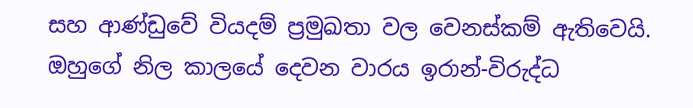සහ ආණ්ඩුවේ වියදම් ප්‍රමුඛතා වල වෙනස්කම් ඇතිවෙයි. ඔහුගේ නිල කාලයේ දෙවන වාරය ඉරාන්-විරුද්ධ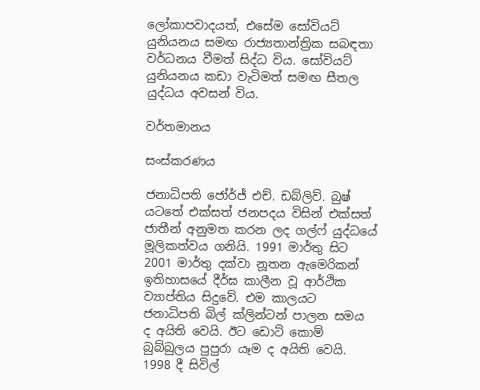ලෝකාපවාදයත්, එසේම සෝවියට් යුනියනය සමඟ රාජ්‍යතාන්ත්‍රික සබඳතා වර්ධනය වීමත් සිද්ධ විය. සෝවියට් යුනියනය කඩා වැටිමත් සමඟ සීතල යුද්ධය අවසන් විය.

වර්තමානය

සංස්කරණය

ජනාධිපති ජෝර්ජ් එච්. ඩබ්ලිව්. බුෂ් යටතේ එක්සත් ජනපදය විසින් එක්සත් ජාතීන් අනුමත කරන ලද ගල්ෆ් යුද්ධයේ මූලිකත්වය ගනියි. 1991 මාර්තු සිට 2001 මාර්තු දක්වා නූතන ඇමෙරිකන් ඉතිහාසයේ දීර්ඝ කාලීන වූ ආර්ථික ව්‍යාප්තිය සිදුවේ. එම කාලයට ජනාධිපති බිල් ක්ලින්ටන් පාලන සමය ද අයිති වෙයි. ඊට ඩොට් කොම් බුබ්බුලය පුපුරා යෑම ද අයිති වෙයි. 1998 දී සිවිල්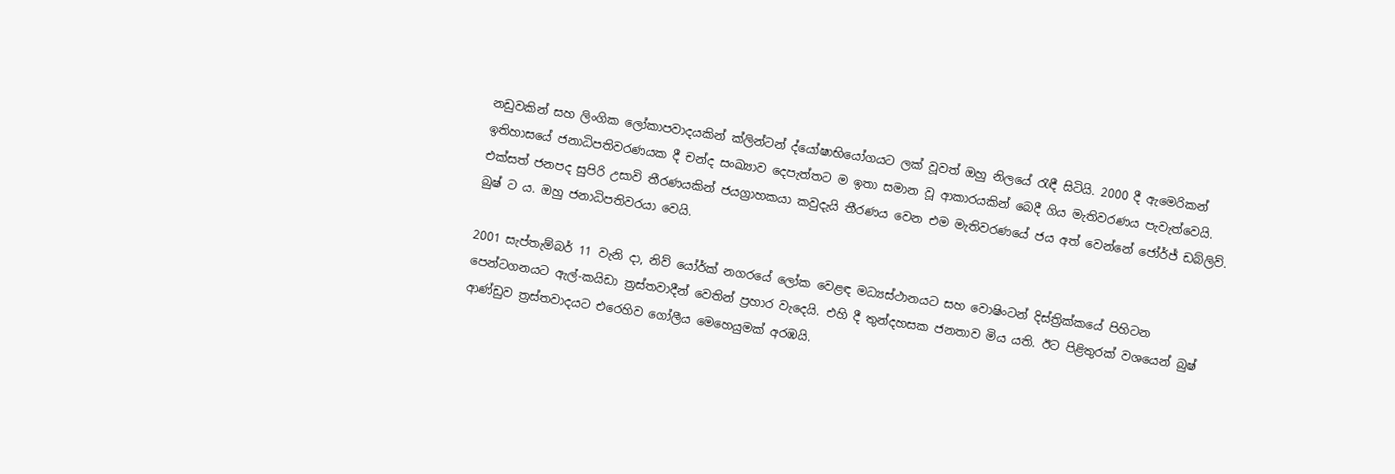නඩුවකින් සහ ලිංගික ලෝකාපවාදයකින් ක්ලින්ටන් ද්යෝෂාභියෝගයට ලක් වූවත් ඔහු නිලයේ රැඳී සිටියි. 2000 දී ඇමෙරිකන් ඉතිහාසයේ ජනාධිපතිවරණයක දී චන්ද සංඛ්‍යාව දෙපැත්තට ම ඉතා සමාන වූ ආකාරයකින් බෙදී ගිය මැතිවරණය පැවැත්වෙයි. එක්සත් ජනපද සුපිරි උසාවි තීරණයකින් ජයග්‍රාහකයා කවුදැයි තීරණය වෙන එම මැතිවරණයේ ජය අත් වෙන්නේ ජෝර්ජ් ඩබ්ලිව්. බුෂ් ට ය. ඔහු ජනාධිපතිවරයා වෙයි.

2001 සැප්තැම්බර් 11 වැනි දා, නිව් යෝර්ක් නගරයේ ලෝක වෙළඳ මධ්‍යස්ථානයට සහ වොෂිංටන් දිස්ත්‍රික්කයේ පිහිටන පෙන්ටගනයට ඇල්-කයිඩා ත්‍රස්තවාදීන් වෙතින් ප්‍රහාර වැදෙයි. එහි දී තුන්දහසක ජනතාව මිය යති. ඊට පිළිතුරක් වශයෙන් බුෂ් ආණ්ඩුව ත්‍රස්තවාදයට එරෙහිව ගෝලීය මෙහෙයුමක් අරඹයි.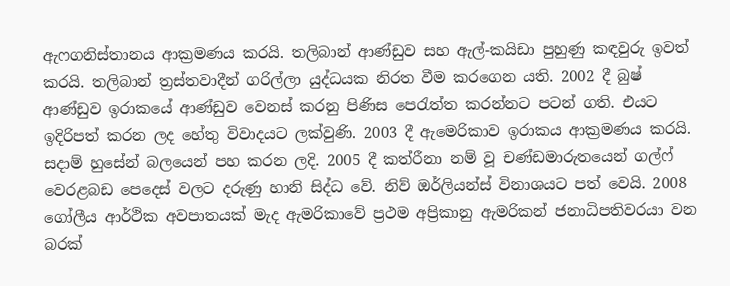ඇෆගනිස්තානය ආක්‍රමණය කරයි. තලිබාන් ආණ්ඩුව සහ ඇල්-කයිඩා පුහුණු කඳවුරු ඉවත් කරයි. තලිබාන් ත්‍රස්තවාදීන් ගරිල්ලා යුද්ධයක නිරත වීම කරගෙන යති. 2002 දී බුෂ් ආණ්ඩුව ඉරාකයේ ආණ්ඩුව වෙනස් කරනු පිණිස පෙරැත්ත කරන්නට පටන් ගති. එයට ඉදිරිපත් කරන ලද හේතු විවාදයට ලක්වුණි. 2003 දී ඇමෙරිකාව ඉරාකය ආක්‍රමණය කරයි. සදාම් හුසේන් බලයෙන් පහ කරන ලදි. 2005 දී කත්රීනා නම් වූ චණ්ඩමාරුතයෙන් ගල්ෆ් වෙරළබඩ පෙදෙස් වලට දරුණු හානි සිද්ධ වේ. නිව් ඔර්ලියන්ස් විනාශයට පත් වෙයි. 2008 ගෝලීය ආර්ථික අවපාතයක් මැද ඇමරිකාවේ ප්‍රථම අප්‍රිකානු ඇමරිකන් ජනාධිපතිවරයා වන බරක්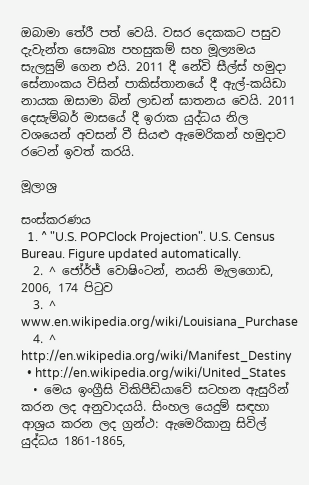ඔබාමා තේරී පත් වෙයි. වසර දෙකකට පසුව දැවැන්ත සෞඛ්‍ය පහසුකම් සහ මූල්‍යමය සැලසුම් ගෙන එයි. 2011 දී නේවි සීල්ස් හමුදා සේනාංකය විසින් පාකිස්තානයේ දී ඇල්-කයිඩා නායක ඔසාමා බින් ලාඩන් ඝාතනය වෙයි. 2011 දෙසැම්බර් මාසයේ දී ඉරාක යුද්ධය නිල වශයෙන් අවසන් වී සියළු ඇමෙරිකන් හමුදාව රටෙන් ඉවත් කරයි.

මූලාශ්‍ර

සංස්කරණය
  1. ^ "U.S. POPClock Projection". U.S. Census Bureau. Figure updated automatically.
  2. ^ ජෝර්ජ් වොෂිංටන්, නයනි මැලගොඩ, 2006, 174 පිටුව
  3. ^ www.en.wikipedia.org/wiki/Louisiana_Purchase
  4. ^ http://en.wikipedia.org/wiki/Manifest_Destiny
  • http://en.wikipedia.org/wiki/United_States
  • මෙය ඉංග්‍රීසි විකිපීඩියාවේ සටහන ඇසුරින් කරන ලද අනුවාදයයි. සිංහල යෙදුම් සඳහා ආශ්‍රය කරන ලද ග්‍රන්ථ: ඇමෙරිකානු සිවිල් යුද්ධය 1861-1865,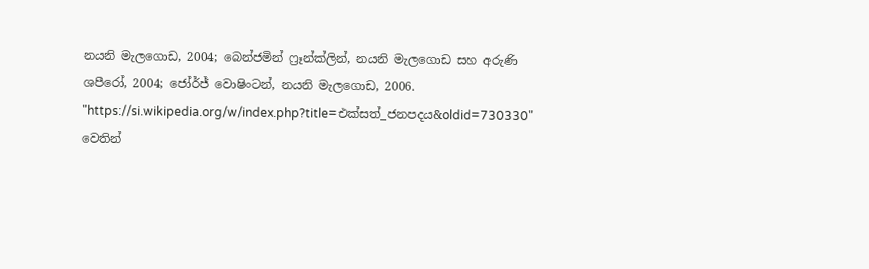නයනි මැලගොඩ, 2004; බෙන්ජමින් ෆ්‍රෑන්ක්ලින්, නයනි මැලගොඩ සහ අරුණි ශපීරෝ, 2004; ජෝර්ජ් වොෂිංටන්, නයනි මැලගොඩ, 2006.
"https://si.wikipedia.org/w/index.php?title=එක්සත්_ජනපදය&oldid=730330" වෙතින්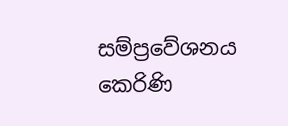සම්ප්‍රවේශනය කෙරිණි